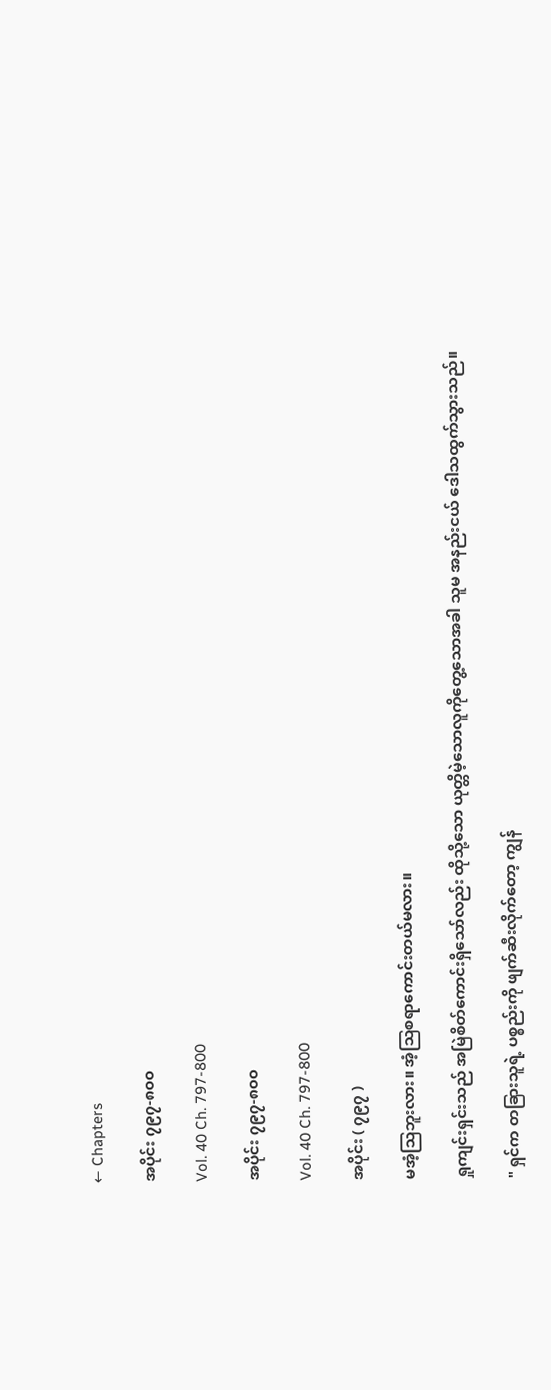← Chapters

အပိုင်း ၇၉၇-၈၀၀

Vol. 40 Ch. 797-800

အပိုင်း ၇၉၇-၈၀၀

Vol. 40 Ch. 797-800

အပိုင်း ( ၇၉၇ )

မအံ့သြဘူးလား။ အံ့သြစရာကောင်းတယ်မလား။

ရှုကျင်းရှင်းသည် အမြဲစိတ်ကောင်းရှိသော်လည်း ထိုသို့သော ယုတ္တိမဲ့သောလူကိုတွေ့သောအခါ သူမ အနည်းငယ် ဒေါသထွက်သွားသည်။

" ရှင်က တခြားသူရဲ့ ပစ္စည်းကို ဖျက်ဆီးလိုက်တော့ ကျွန်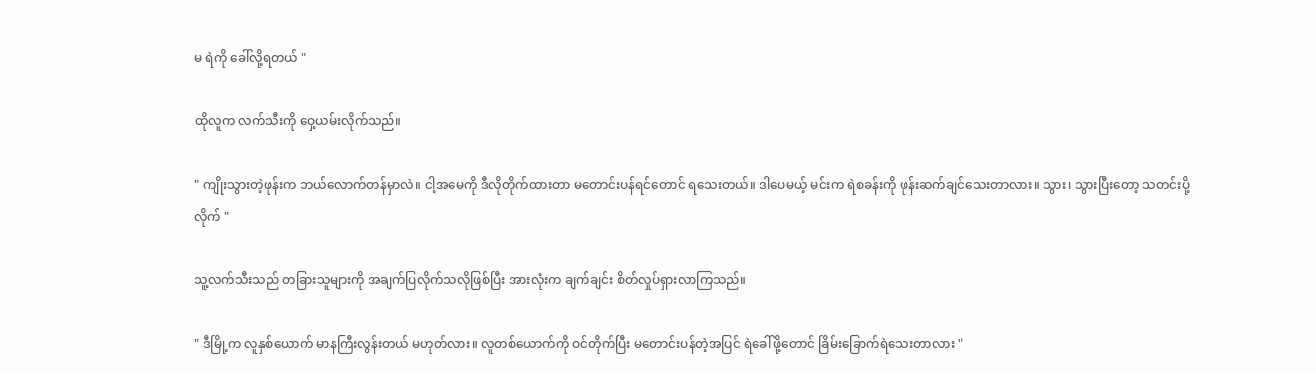မ ရဲကို ခေါ်လို့ရတယ် "

ထိုလူက လက်သီးကို ဝှေ့ယမ်းလိုက်သည်။

" ကျိုးသွားတဲ့ဖုန်းက ဘယ်လောက်တန်မှာလဲ။ ငါ့အမေကို ဒီလိုတိုက်ထားတာ မတောင်းပန်ရင်တောင် ရသေးတယ်။ ဒါပေမယ့် မင်းက ရဲစခန်းကို ဖုန်းဆက်ချင်သေးတာလား။ သွား၊ သွားပြီးတော့ သတင်းပို့လိုက် "

သူ့လက်သီးသည် တခြားသူများကို အချက်ပြလိုက်သလိုဖြစ်ပြီး အားလုံးက ချက်ချင်း စိတ်လှုပ်ရှားလာကြသည်။

" ဒီမြို့က လူနှစ်ယောက် မာနကြီးလွန်းတယ် မဟုတ်လား။ လူတစ်ယောက်ကို ဝင်တိုက်ပြီး မတောင်းပန်တဲ့အပြင် ရဲခေါ်ဖို့တောင် ခြိမ်းခြောက်ရဲသေးတာလား "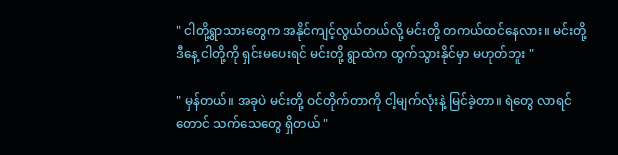" ငါတို့ရွာသားတွေက အနိုင်ကျင့်လွယ်တယ်လို့ မင်းတို့ တကယ်ထင်နေလား။ မင်းတို့ ဒီနေ့ ငါတို့ကို ရှင်းမပေးရင် မင်းတို့ ရွာထဲက ထွက်သွားနိုင်မှာ မဟုတ်ဘူး "

" မှန်တယ်။ အခုပဲ မင်းတို့ ဝင်တိုက်တာကို ငါ့မျက်လုံးနဲ့ မြင်ခဲ့တာ။ ရဲတွေ လာရင်တောင် သက်သေတွေ ရှိတယ် "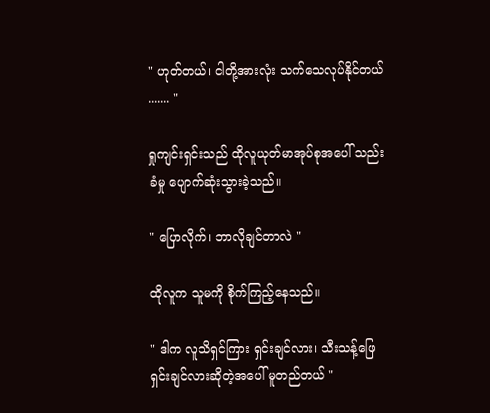" ဟုတ်တယ်၊ ငါတို့အားလုံး သက်သေလုပ်နိုင်တယ် ....... "

ရှုကျင်းရှင်းသည် ထိုလူယုတ်မာအုပ်စုအပေါ် သည်းခံမှု ပျောက်ဆုံးသွားခဲ့သည်။

" ပြောလိုက်၊ ဘာလိုချင်တာလဲ "

ထိုလူက သူမကို စိုက်ကြည့်နေသည်။

" ဒါက လူသိရှင်ကြား ရှင်းချင်လား၊ သီးသန့်ဖြေရှင်းချင်လားဆိုတဲ့အပေါ် မူတည်တယ် "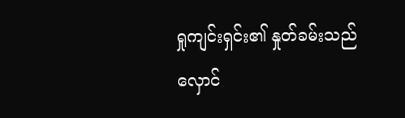ရှုကျင်းရှင်း၏ နှုတ်ခမ်းသည် လှောင်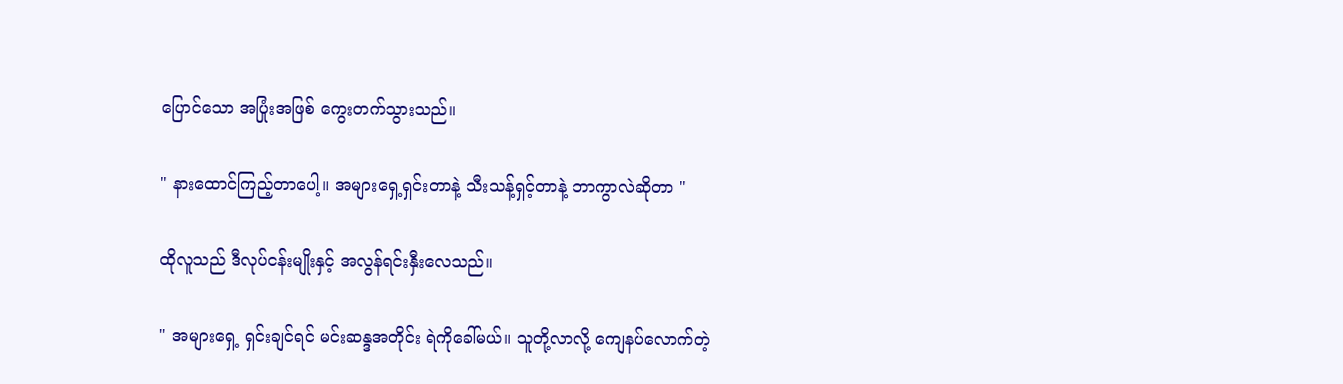ပြောင်သော အပြုံးအဖြစ် ကွေးတက်သွားသည်။

" နားထောင်ကြည့်တာပေါ့။ အများရှေ့ရှင်းတာနဲ့ သီးသန့်ရှင့်တာနဲ့ ဘာကွာလဲဆိုတာ "

ထိုလူသည် ဒီလုပ်ငန်းမျိုးနှင့် အလွန်ရင်းနှီးလေသည်။

" အများရှေ့ ရှင်းချင်ရင် မင်းဆန္ဒအတိုင်း ရဲကိုခေါ်မယ်။ သူတို့လာလို့ ကျေနပ်လောက်တဲ့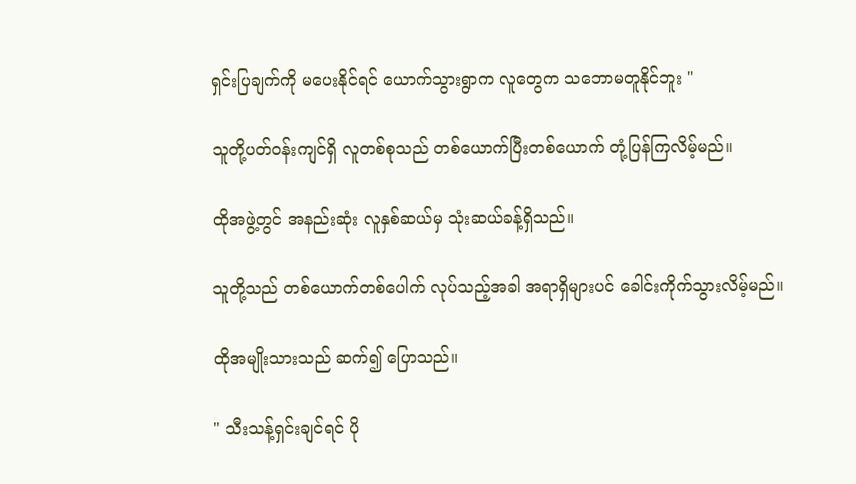ရှင်းပြချက်ကို မပေးနိုင်ရင် ယောက်သွားရွာက လူတွေက သဘောမတူနိုင်ဘူး "

သူတို့ပတ်ဝန်းကျင်ရှိ လူတစ်စုသည် တစ်ယောက်ပြီးတစ်ယောက် တုံ့ပြန်ကြလိမ့်မည်။

ထိုအဖွဲ့တွင် အနည်းဆုံး လူနှစ်ဆယ်မှ သုံးဆယ်ခန့်ရှိသည်။

သူတို့သည် တစ်ယောက်တစ်ပေါက် လုပ်သည့်အခါ အရာရှိများပင် ခေါင်းကိုက်သွားလိမ့်မည်။

ထိုအမျိုးသားသည် ဆက်၍ ပြောသည်။

" သီးသန့်ရှင်းချင်ရင် ပို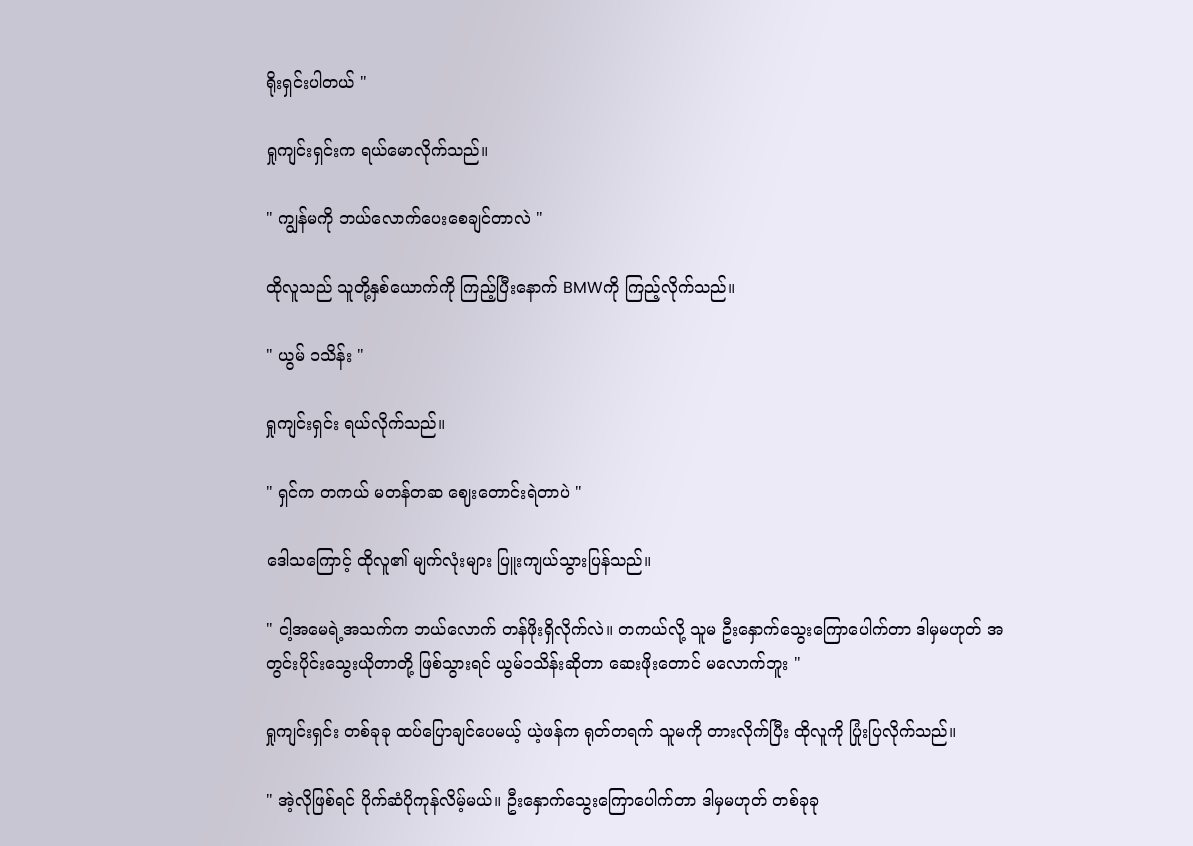ရိုးရှင်းပါတယ် "

ရှုကျင်းရှင်းက ရယ်မောလိုက်သည်။

" ကျွန်မကို ဘယ်လောက်ပေးစေချင်တာလဲ "

ထိုလူသည် သူတို့နှစ်ယောက်ကို ကြည့်ပြီးနောက် BMWကို ကြည့်လိုက်သည်။

" ယွမ် ၁သိန်း "

ရှုကျင်းရှင်း ရယ်လိုက်သည်။

" ရှင်က တကယ် မတန်တဆ ဈေးတောင်းရဲတာပဲ "

ဒေါသကြောင့် ထိုလူ၏ မျက်လုံးများ ပြူးကျယ်သွားပြန်သည်။

" ငါ့အမေရဲ့အသက်က ဘယ်လောက် တန်ဖိုးရှိလိုက်လဲ။ တကယ်လို့ သူမ ဦးနှောက်သွေးကြောပေါက်တာ ဒါမှမဟုတ် အတွင်းပိုင်းသွေးယိုတာတို့ ဖြစ်သွားရင် ယွမ်၁သိန်းဆိုတာ ဆေးဖိုးတောင် မလောက်ဘူး "

ရှုကျင်းရှင်း တစ်ခုခု ထပ်ပြောချင်ပေမယ့် ယဲ့ဖန်က ရုတ်တရက် သူမကို တားလိုက်ပြီး ထိုလူကို ပြုံးပြလိုက်သည်။

" အဲ့လိုဖြစ်ရင် ပိုက်ဆံပိုကုန်လိမ့်မယ်။ ဦးနှောက်သွေးကြောပေါက်တာ ဒါမှမဟုတ် တစ်ခုခု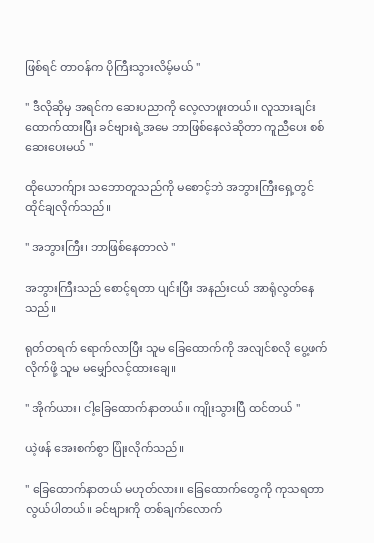ဖြစ်ရင် တာဝန်က ပိုကြီးသွားလိမ့်မယ် "

" ဒီလိုဆိုမှ အရင်က ဆေးပညာကို လေ့လာဖူးတယ်။ လူသားချင်း ထောက်ထားပြီး ခင်ဗျားရဲ့အမေ ဘာဖြစ်နေလဲဆိုတာ ကူညီပေး စစ်ဆေးပေးမယ် "

ထိုယောက်ျား သဘောတူသည်ကို မစောင့်ဘဲ အဘွားကြီးရှေ့တွင် ထိုင်ချလိုက်သည်။

" အဘွားကြီး၊ ဘာဖြစ်နေတာလဲ "

အဘွားကြီးသည် စောင့်ရတာ ပျင်းပြီး အနည်းငယ် အာရုံလွတ်နေသည်။

ရုတ်တရက် ရောက်လာပြီး သူမ ခြေထောက်ကို အလျင်စလို ပွေ့ဖက်လိုက်ဖို့ သူမ မမျှော်လင့်ထားချေ။

" အိုက်ယား၊ ငါ့ခြေထောက်နာတယ်။ ကျိုးသွားပြီ ထင်တယ် "

ယဲ့ဖန် အေးစက်စွာ ပြုံးလိုက်သည်။

" ခြေထောက်နာတယ် မဟုတ်လား။ ခြေထောက်တွေကို ကုသရတာ လွယ်ပါတယ်။ ခင်ဗျားကို တစ်ချက်လောက်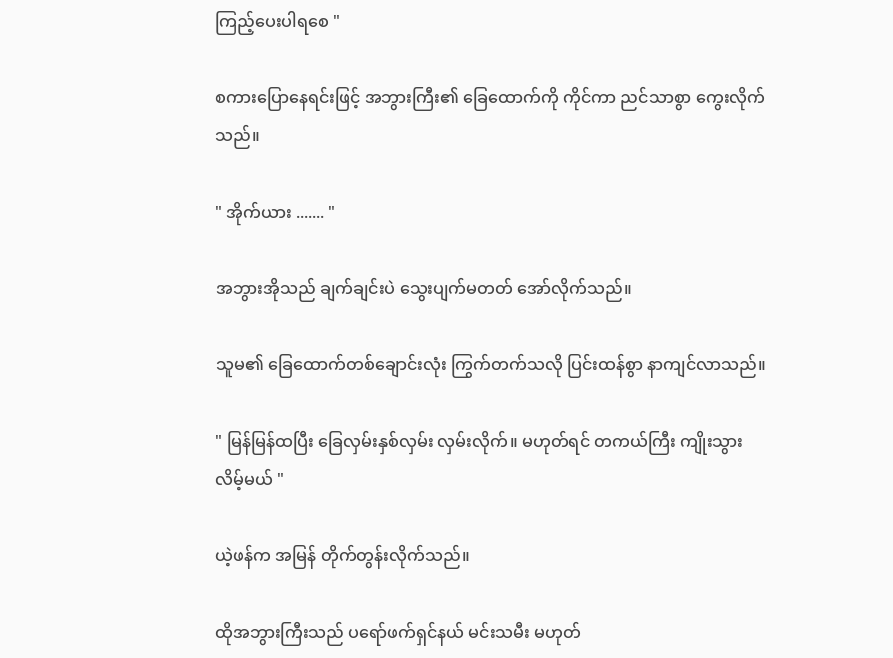ကြည့်ပေးပါရစေ "

စကားပြောနေရင်းဖြင့် အဘွားကြီး၏ ခြေထောက်ကို ကိုင်ကာ ညင်သာစွာ ကွေးလိုက်သည်။

" အိုက်ယား ....... "

အဘွားအိုသည် ချက်ချင်းပဲ သွေးပျက်မတတ် အော်လိုက်သည်။

သူမ၏ ခြေထောက်တစ်ချောင်းလုံး ကြွက်တက်သလို ပြင်းထန်စွာ နာကျင်လာသည်။

" မြန်မြန်ထပြီး ခြေလှမ်းနှစ်လှမ်း လှမ်းလိုက်။ မဟုတ်ရင် တကယ်ကြီး ကျိုးသွားလိမ့်မယ် "

ယဲ့ဖန်က အမြန် တိုက်တွန်းလိုက်သည်။

ထိုအဘွားကြီးသည် ပရော်ဖက်ရှင်နယ် မင်းသမီး မဟုတ်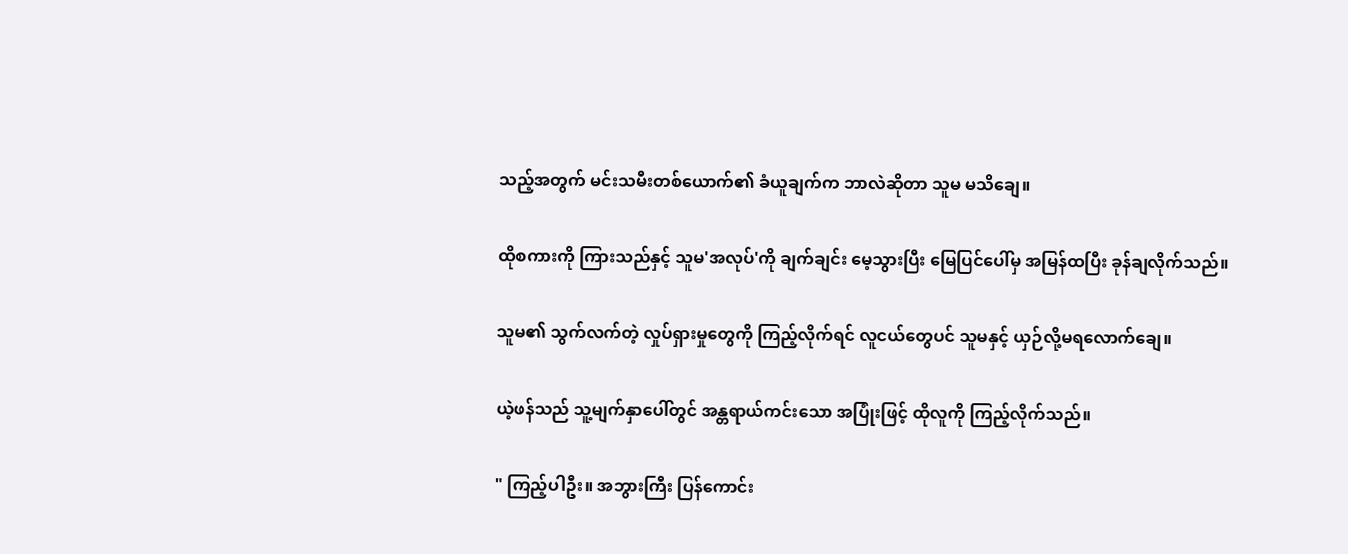သည့်အတွက် မင်းသမီးတစ်ယောက်၏ ခံယူချက်က ဘာလဲဆိုတာ သူမ မသိချေ။

ထိုစကားကို ကြားသည်နှင့် သူမ'အလုပ်'ကို ချက်ချင်း မေ့သွားပြီး မြေပြင်ပေါ်မှ အမြန်ထပြီး ခုန်ချလိုက်သည်။

သူမ၏ သွက်လက်တဲ့ လှုပ်ရှားမှုတွေကို ကြည့်လိုက်ရင် လူငယ်တွေပင် သူမနှင့် ယှဉ်လို့မရလောက်ချေ။

ယဲ့ဖန်သည် သူ့မျက်နှာပေါ်တွင် အန္တရာယ်ကင်းသော အပြုံးဖြင့် ထိုလူကို ကြည့်လိုက်သည်။

" ကြည့်ပါဦး။ အဘွားကြီး ပြန်ကောင်း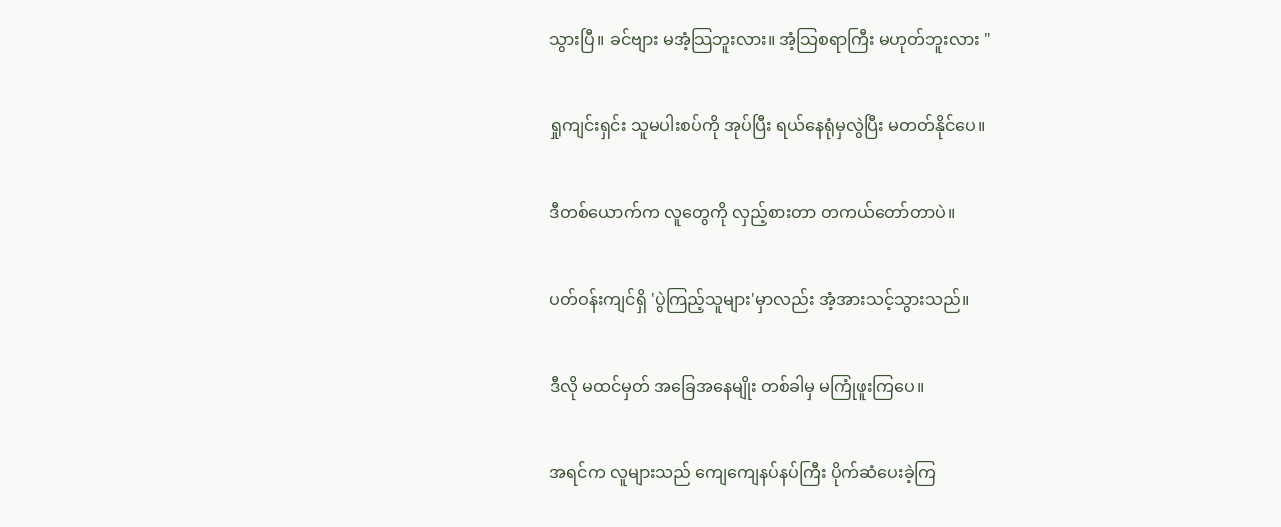သွားပြီ။ ခင်ဗျား မအံ့သြဘူးလား။ အံ့သြစရာကြီး မဟုတ်ဘူးလား "

ရှုကျင်းရှင်း သူမပါးစပ်ကို အုပ်ပြီး ရယ်နေရုံမှလွဲပြီး မတတ်နိုင်ပေ။

ဒီတစ်ယောက်က လူတွေကို လှည့်စားတာ တကယ်တော်တာပဲ။

ပတ်ဝန်းကျင်ရှိ 'ပွဲကြည့်သူများ'မှာလည်း အံ့အားသင့်သွားသည်။

ဒီလို မထင်မှတ် အခြေအနေမျိုး တစ်ခါမှ မကြုံဖူးကြပေ။

အရင်က လူများသည် ကျေကျေနပ်နပ်ကြီး ပိုက်ဆံပေးခဲ့ကြ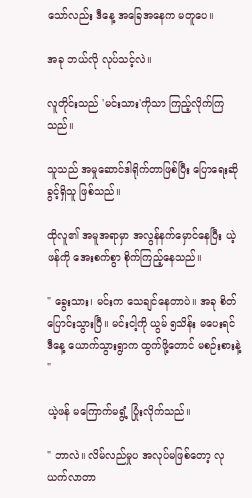သော်လည်း ဒီနေ့ အခြေအနေက မတူပေ။

အခု ဘယ်လို လုပ်သင့်လဲ။

လူတိုင်းသည် 'မင်းသား'ကိုသာ ကြည့်လိုက်ကြသည်။

သူသည် အမှုဆောင်ဒါရိုက်တာဖြစ်ပြီး ပြောရေးဆိုခွင့်ရှိသူ ဖြစ်သည်။

ထိုလူ၏ အမူအရာမှာ အလွန်နက်မှောင်နေပြီး ယဲ့ဖန်ကို အေးစက်စွာ စိုက်ကြည့်နေသည်။

" ခွေးသား၊ မင်းက သေချင်နေတာပဲ။ အခု စိတ်ပြောင်းသွားပြီ။ မင်းငါ့ကို ယွမ် ၅သိန်း မပေးရင် ဒီနေ့ ယောက်သွားရွာက ထွက်ဖို့တောင် မစဉ်းစားနဲ့ "

ယဲ့ဖန် မကြောက်မရွံ့ ပြုံးလိုက်သည်။

" ဘာလဲ။ လိမ်လည်မှုပ အလုပ်မဖြစ်တော့ လုယက်လာတာ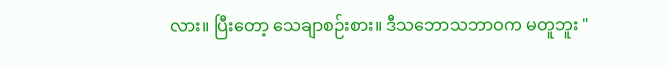လား။ ပြီးတော့ သေချာစဉ်းစား။ ဒီသဘောသဘာဝက မတူဘူး "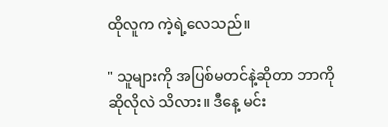ထိုလူက ကဲ့ရဲ့လေသည်။

" သူများကို အပြစ်မတင်နဲ့ဆိုတာ ဘာကိုဆိုလိုလဲ သိလား။ ဒီနေ့ မင်း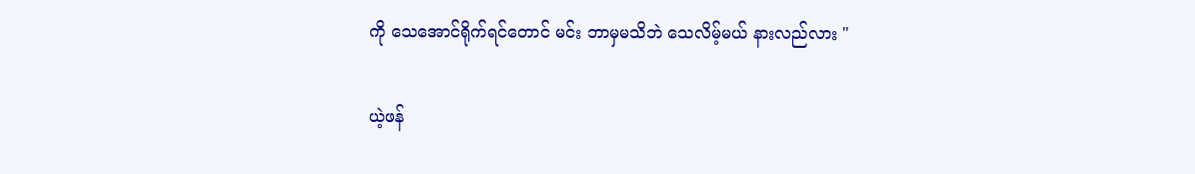ကို သေအောင်ရိုက်ရင်တောင် မင်း ဘာမှမသိဘဲ သေလိမ့်မယ် နားလည်လား "

ယဲ့ဖန်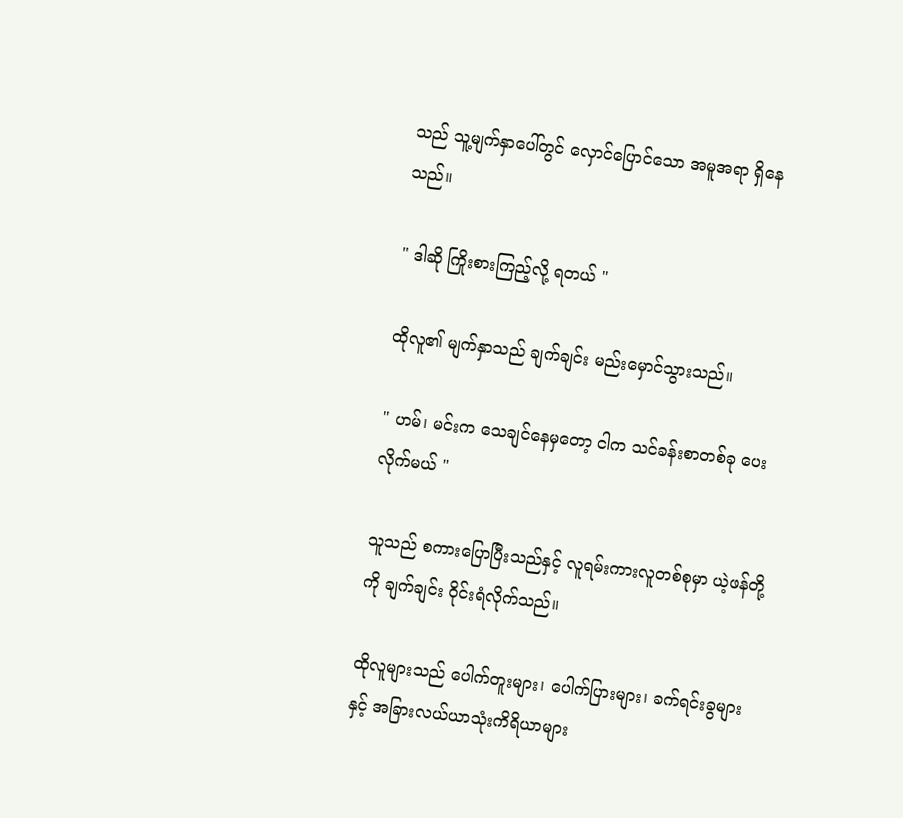သည် သူ့မျက်နှာပေါ်တွင် လှောင်ပြောင်သော အမူအရာ ရှိနေသည်။

" ဒါဆို ကြိုးစားကြည့်လို့ ရတယ် "

ထိုလူ၏ မျက်နှာသည် ချက်ချင်း မည်းမှောင်သွားသည်။

" ဟမ်၊ မင်းက သေချင်နေမှတော့ ငါက သင်ခန်းစာတစ်ခု ပေးလိုက်မယ် "

သူသည် စကားပြောပြီးသည်နှင့် လူရမ်းကားလူတစ်စုမှာ ယဲ့ဖန်တို့ကို ချက်ချင်း ဝိုင်းရံလိုက်သည်။

ထိုလူများသည် ပေါက်တူးများ၊ ပေါက်ပြားများ၊ ခက်ရင်းခွများနှင့် အခြားလယ်ယာသုံးကိရိယာများ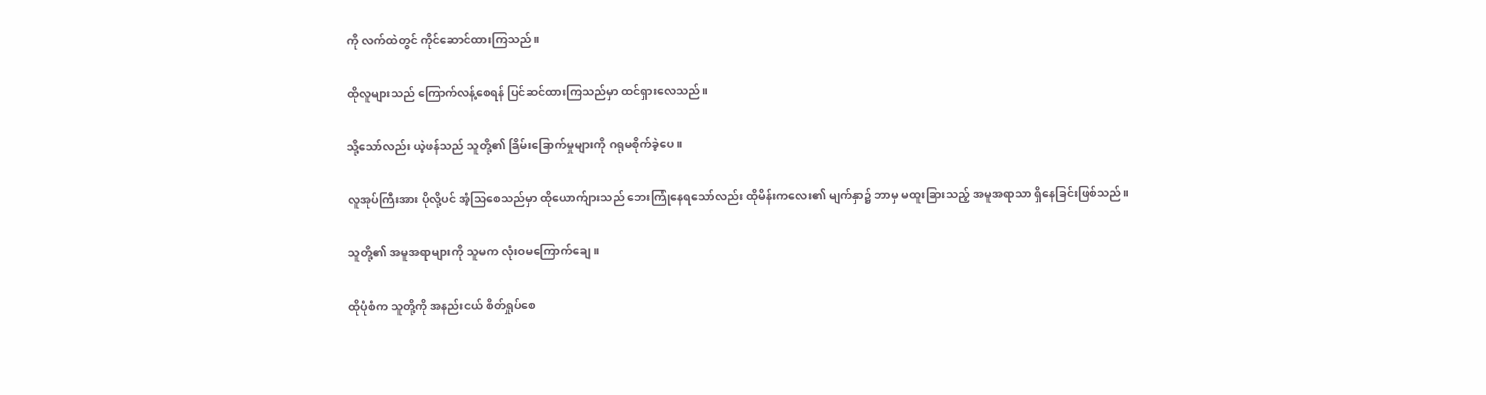ကို လက်ထဲတွင် ကိုင်ဆောင်ထားကြသည်။

ထိုလူများသည် ကြောက်လန့်စေရန် ပြင်ဆင်ထားကြသည်မှာ ထင်ရှားလေသည်။

သို့သော်လည်း ယဲ့ဖန်သည် သူတို့၏ ခြိမ်းခြောက်မှုများကို ဂရုမစိုက်ခဲ့ပေ။

လူအုပ်ကြီးအား ပိုလို့ပင် အံ့သြစေသည်မှာ ထိုယောက်ျားသည် ဘေးကြုံနေရသော်လည်း ထိုမိန်းကလေး၏ မျက်နှာ၌ ဘာမှ မထူးခြားသည့် အမူအရာသာ ရှိနေခြင်းဖြစ်သည်။

သူတို့၏ အမူအရာများကို သူမက လုံးဝမကြောက်ချေ။

ထိုပုံစံက သူတို့ကို အနည်းငယ် စိတ်ရှုပ်စေ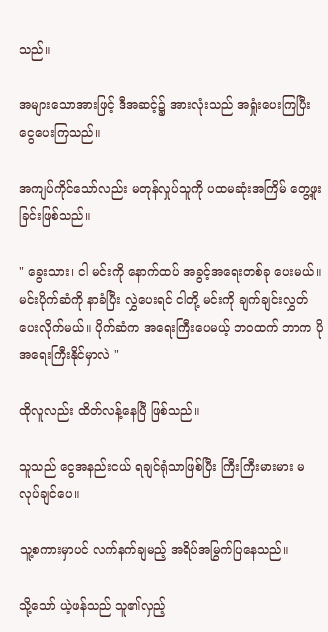သည်။

အများသောအားဖြင့် ဒီအဆင့်၌ အားလုံးသည် အရှုံးပေးကြပြီး ငွေပေးကြသည်။

အကျပ်ကိုင်သော်လည်း မတုန်လှုပ်သူကို ပထမဆုံးအကြိမ် တွေ့ဖူးခြင်းဖြစ်သည်။

" ခွေးသား၊ ငါ မင်းကို နောက်ထပ် အခွင့်အရေးတစ်ခု ပေးမယ်။ မင်းပိုက်ဆံကို နာခံပြီး လွှဲပေးရင် ငါတို့ မင်းကို ချက်ချင်းလွှတ်ပေးလိုက်မယ်။ ပိုက်ဆံက အရေးကြီးပေမယ့် ဘဝထက် ဘာက ပိုအရေးကြီးနိုင်မှာလဲ "

ထိုလူလည်း ထိတ်လန့်နေပြီ ဖြစ်သည်။

သူသည် ငွေအနည်းငယ် ရချင်ရုံသာဖြစ်ပြီး ကြီးကြီးမားမား မလုပ်ချင်ပေ။

သူ့စကားမှာပင် လက်နက်ချမည့် အရိပ်အမြွက်ပြနေသည်။

သို့သော် ယဲ့ဖန်သည် သူ၏လှည့်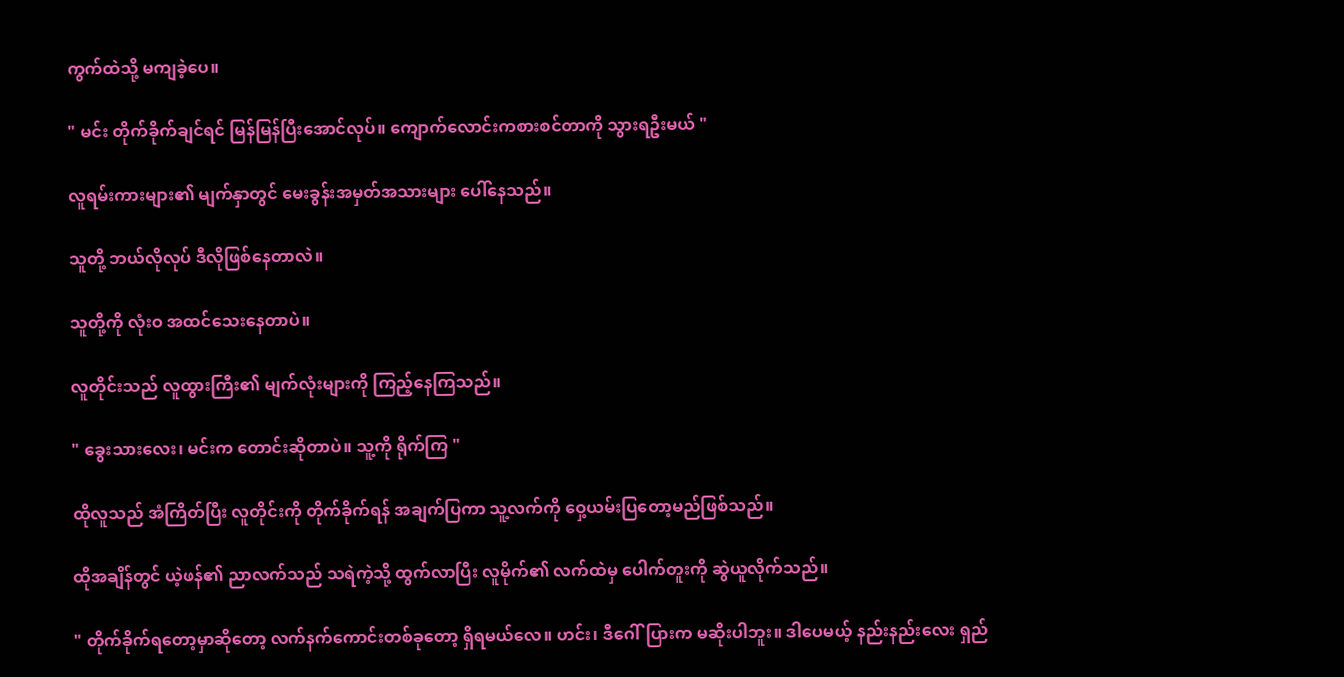ကွက်ထဲသို့ မကျခဲ့ပေ။

" မင်း တိုက်ခိုက်ချင်ရင် မြန်မြန်ပြီးအောင်လုပ်။ ကျောက်လောင်းကစားစင်တာကို သွားရဦးမယ် "

လူရမ်းကားများ၏ မျက်နှာတွင် မေးခွန်းအမှတ်အသားများ ပေါ်နေသည်။

သူတို့ ဘယ်လိုလုပ် ဒီလိုဖြစ်နေတာလဲ။

သူတို့ကို လုံးဝ အထင်သေးနေတာပဲ။

လူတိုင်းသည် လူထွားကြီး၏ မျက်လုံးများကို ကြည့်နေကြသည်။

" ခွေးသားလေး၊ မင်းက တောင်းဆိုတာပဲ။ သူ့ကို ရိုက်ကြ "

ထိုလူသည် အံကြိတ်ပြီး လူတိုင်းကို တိုက်ခိုက်ရန် အချက်ပြကာ သူ့လက်ကို ဝှေ့ယမ်းပြတော့မည်ဖြစ်သည်။

ထိုအချိန်တွင် ယဲ့ဖန်၏ ညာလက်သည် သရဲကဲ့သို့ ထွက်လာပြီး လူမိုက်၏ လက်ထဲမှ ပေါက်တူးကို ဆွဲယူလိုက်သည်။

" တိုက်ခိုက်ရတော့မှာဆိုတော့ လက်နက်ကောင်းတစ်ခုတော့ ရှိရမယ်လေ။ ဟင်း၊ ဒီဂေါ်ပြားက မဆိုးပါဘူး။ ဒါပေမယ့် နည်းနည်းလေး ရှည်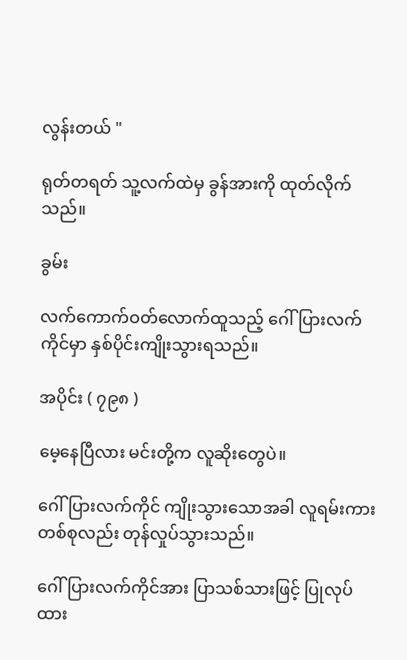လွန်းတယ် "

ရုတ်တရတ် သူ့လက်ထဲမှ ခွန်အားကို ထုတ်လိုက်သည်။

ခွမ်း

လက်ကောက်ဝတ်လောက်ထူသည့် ဂေါ်ပြားလက်ကိုင်မှာ နှစ်ပိုင်းကျိုးသွားရသည်။

အပိုင်း ( ၇၉၈ )

မေ့နေပြီလား မင်းတို့က လူဆိုးတွေပဲ။

ဂေါ်ပြားလက်ကိုင် ကျိုးသွားသောအခါ လူရမ်းကားတစ်စုလည်း တုန်လှုပ်သွားသည်။

ဂေါ်ပြားလက်ကိုင်အား ပြာသစ်သားဖြင့် ပြုလုပ်ထား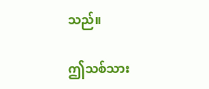သည်။

ဤသစ်သား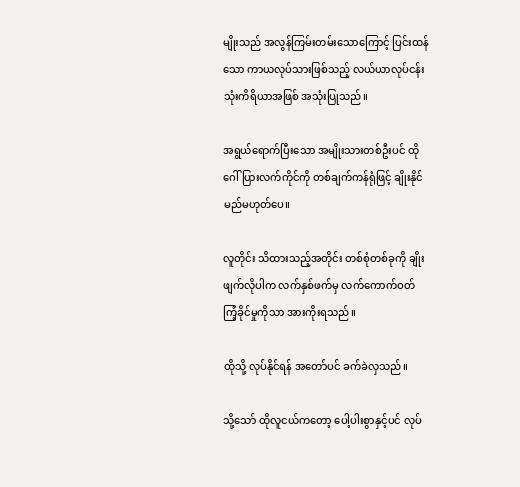မျိုးသည် အလွန်ကြမ်းတမ်းသောကြောင့် ပြင်းထန်သော ကာယလုပ်သားဖြစ်သည့် လယ်ယာလုပ်ငန်းသုံးကိရိယာအဖြစ် အသုံးပြုသည်။

အရွယ်ရောက်ပြီးသော အမျိုးသားတစ်ဦးပင် ထိုဂေါ်ပြားလက်ကိုင်ကို တစ်ချက်ကန်ရုံဖြင့် ချိုးနိုင်မည်မဟုတ်ပေ။

လူတိုင်း သိထားသည့်အတိုင်း တစ်စုံတစ်ခုကို ချိုးဖျက်လိုပါက လက်နှစ်ဖက်မှ လက်ကောက်ဝတ် ကြံ့ခိုင်မှုကိုသာ အားကိုးရသည်။

ထိုသို့ လုပ်နိုင်ရန် အတော်ပင် ခက်ခဲလှသည်။

သို့သော် ထိုလူငယ်ကတော့ ပေါ့ပါးစွာနှင့်ပင် လုပ်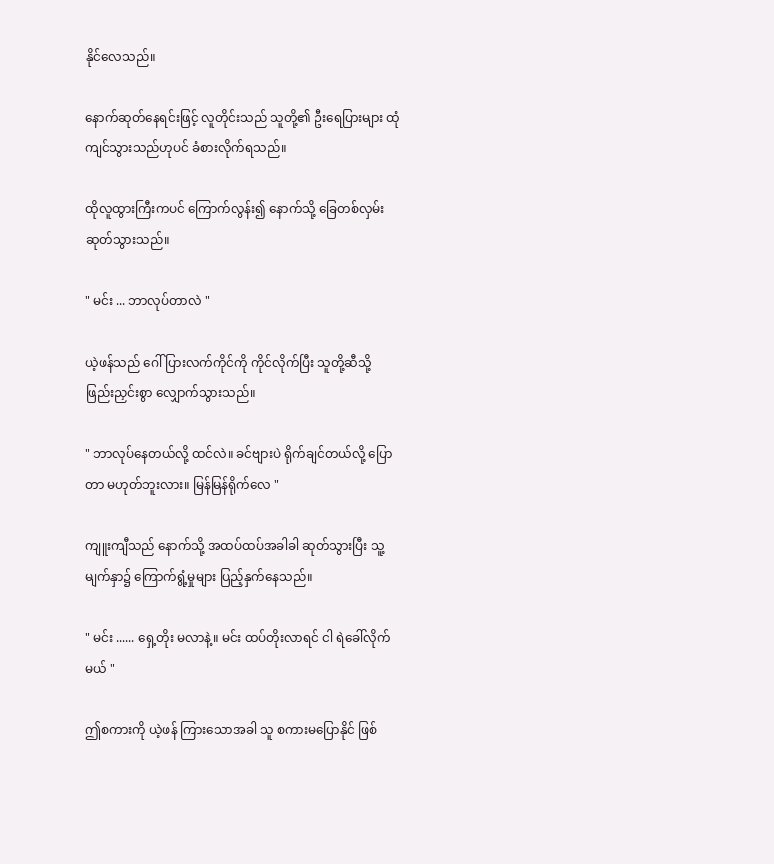နိုင်လေသည်။

နောက်ဆုတ်နေရင်းဖြင့် လူတိုင်းသည် သူတို့၏ ဦးရေပြားများ ထုံကျင်သွားသည်ဟုပင် ခံစားလိုက်ရသည်။

ထိုလူထွားကြီးကပင် ကြောက်လွန်း၍ နောက်သို့ ခြေတစ်လှမ်းဆုတ်သွားသည်။

" မင်း ... ဘာလုပ်တာလဲ "

ယဲ့ဖန်သည် ဂေါ်ပြားလက်ကိုင်ကို ကိုင်လိုက်ပြီး သူတို့ဆီသို့ ဖြည်းညှင်းစွာ လျှောက်သွားသည်။

" ဘာလုပ်နေတယ်လို့ ထင်လဲ။ ခင်ဗျားပဲ ရိုက်ချင်တယ်လို့ ပြောတာ မဟုတ်ဘူးလား။ မြန်မြန်ရိုက်လေ "

ကျူးကျီသည် နောက်သို့ အထပ်ထပ်အခါခါ ဆုတ်သွားပြီး သူ့မျက်နှာ၌ ကြောက်ရွံ့မှုများ ပြည့်နှက်နေသည်။

" မင်း ...... ရှေ့တိုး မလာနဲ့။ မင်း ထပ်တိုးလာရင် ငါ ရဲခေါ်လိုက်မယ် "

ဤစကားကို ယဲ့ဖန် ကြားသောအခါ သူ စကားမပြောနိုင် ဖြစ်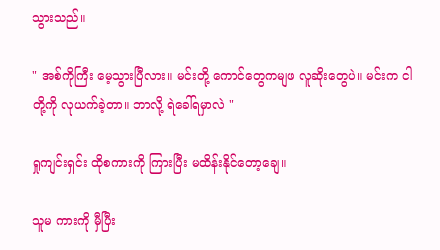သွားသည်။

" အစ်ကိုကြီး မေ့သွားပြီလား။ မင်းတို့ ကောင်တွေကမျဖ လူဆိုးတွေပဲ။ မင်းက ငါတို့ကို လုယက်ခဲ့တာ။ ဘာလို့ ရဲခေါ်ရမှာလဲ "

ရှုကျင်းရှင်း ထိုစကားကို ကြားပြီး မထိန်းနိုင်တော့ချေ။

သူမ ကားကို မှီပြီး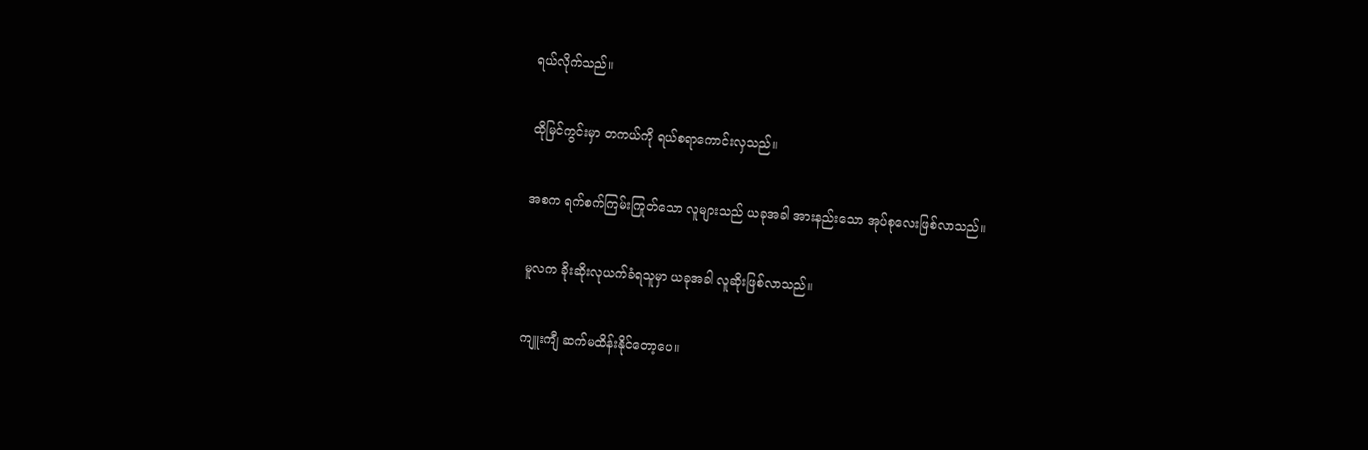ရယ်လိုက်သည်။

ထိုမြင်ကွင်းမှာ တကယ်ကို ရယ်စရာကောင်းလှသည်။

အစက ရက်စက်ကြမ်းကြုတ်သော လူများသည် ယခုအခါ အားနည်းသော အုပ်စုလေးဖြစ်လာသည်။

မူလက ခိုးဆိုးလုယက်ခံရသူမှာ ယခုအခါ လူဆိုးဖြစ်လာသည်။

ကျူးကျီ ဆက်မထိန်းနိုင်တော့ပေ။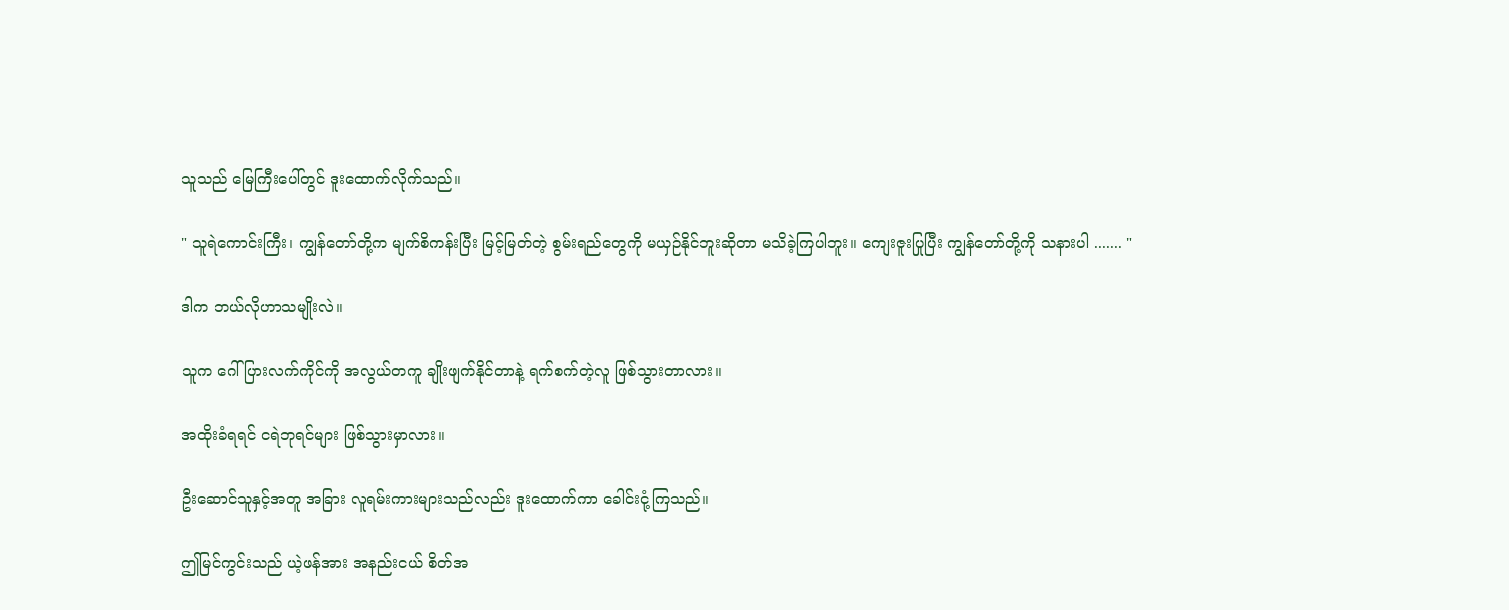သူသည် မြေကြီးပေါ်တွင် ဒူးထောက်လိုက်သည်။

" သူရဲကောင်းကြီး၊ ကျွန်တော်တို့က မျက်စိကန်းပြီး မြင့်မြတ်တဲ့ စွမ်းရည်တွေကို မယှဉ်နိုင်ဘူးဆိုတာ မသိခဲ့ကြပါဘူး။ ကျေးဇူးပြုပြီး ကျွန်တော်တို့ကို သနားပါ ....... "

ဒါက ဘယ်လိုဟာသမျိုးလဲ။

သူက ဂေါ်ပြားလက်ကိုင်ကို အလွယ်တကူ ချိုးဖျက်နိုင်တာနဲ့ ရက်စက်တဲ့လူ ဖြစ်သွားတာလား။

အထိုးခံရရင် ငရဲဘုရင်များ ဖြစ်သွားမှာလား။

ဦးဆောင်သူနှင့်အတူ အခြား လူရမ်းကားများသည်လည်း ဒူးထောက်ကာ ခေါင်းငုံ့ကြသည်။

ဤမြင်ကွင်းသည် ယဲ့ဖန်အား အနည်းငယ် စိတ်အ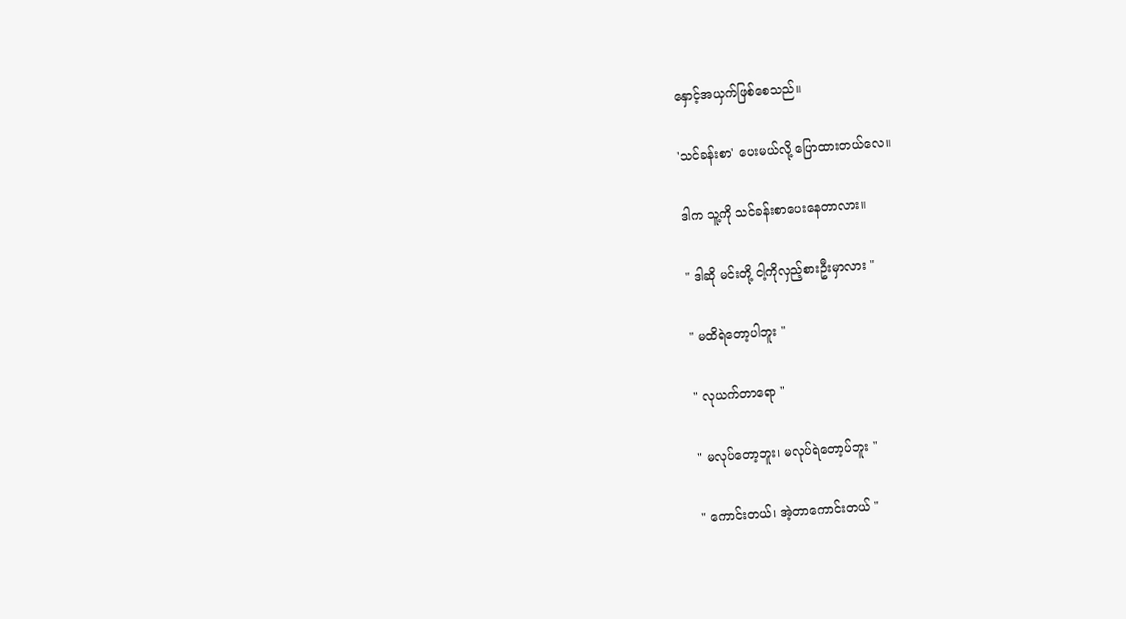နှောင့်အယှက်ဖြစ်စေသည်။

'သင်ခန်းစာ' ပေးမယ်လို့ ပြောထားတယ်လေ။

ဒါက သူ့ကို သင်ခန်းစာပေးနေတာလား။

" ဒါဆို မင်းတို့ ငါ့ကိုလှည့်စားဦးမှာလား "

" မထိရဲတော့ပါဘူး "

" လုယက်တာရော "

" မလုပ်တော့ဘူး၊ မလုပ်ရဲတော့ပ်ဘူး "

" ကောင်းတယ်၊ အဲ့တာကောင်းတယ် "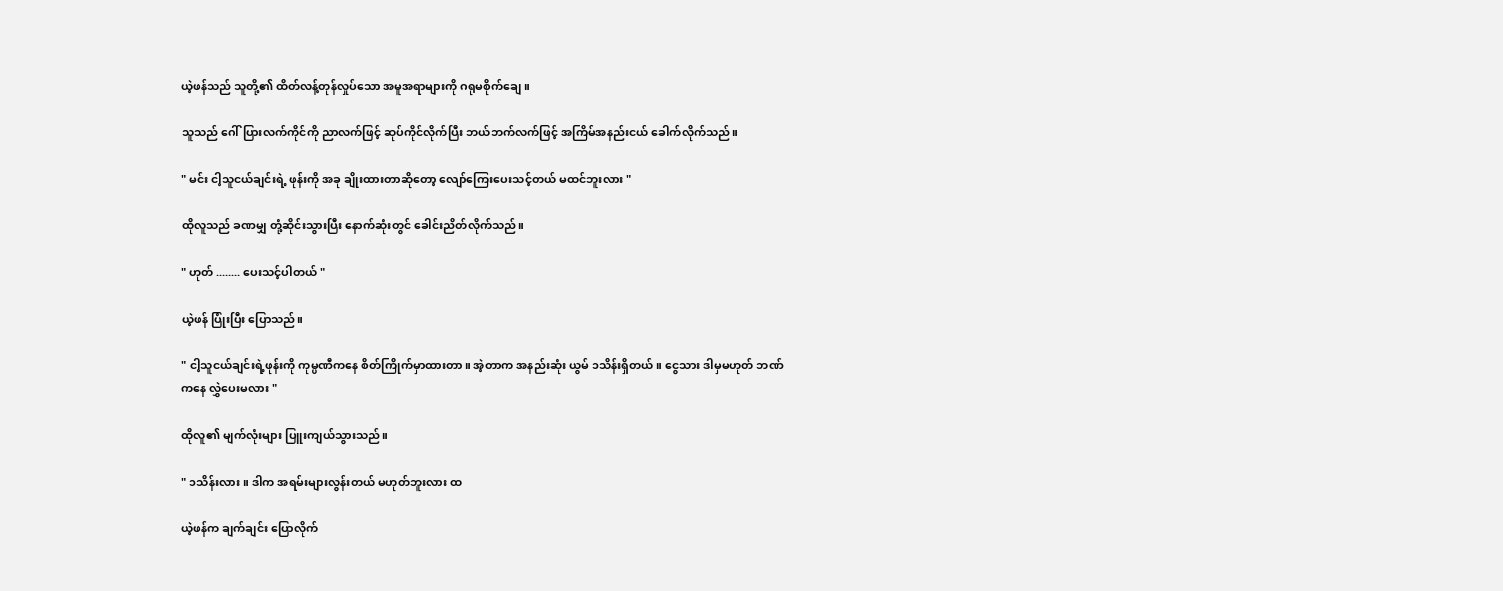ယဲ့ဖန်သည် သူတို့၏ ထိတ်လန့်တုန်လှုပ်သော အမူအရာများကို ဂရုမစိုက်ချေ။

သူသည် ဂေါ်ပြားလက်ကိုင်ကို ညာလက်ဖြင့် ဆုပ်ကိုင်လိုက်ပြီး ဘယ်ဘက်လက်ဖြင့် အကြိမ်အနည်းငယ် ခေါက်လိုက်သည်။

" မင်း ငါ့သူငယ်ချင်းရဲ့ ဖုန်းကို အခု ချိုးထားတာဆိုတော့ လျော်ကြေးပေးသင့်တယ် မထင်ဘူးလား "

ထိုလူသည် ခဏမျှ တုံ့ဆိုင်းသွားပြီး နောက်ဆုံးတွင် ခေါင်းညိတ်လိုက်သည်။

" ဟုတ် ........ ပေးသင့်ပါတယ် "

ယဲ့ဖန် ပြုံးပြီး ပြောသည်။

" ငါ့သူငယ်ချင်းရဲ့ဖုန်းကို ကုမ္ပဏီကနေ စိတ်ကြိုက်မှာထားတာ။ အဲ့တာက အနည်းဆုံး ယွမ် ၁သိန်းရှိတယ်။ ငွေသား ဒါမှမဟုတ် ဘဏ်ကနေ လွှဲပေးမလား "

ထိုလူ၏ မျက်လုံးများ ပြူးကျယ်သွားသည်။

" ၁သိန်းလား။ ဒါက အရမ်းများလွန်းတယ် မဟုတ်ဘူးလား ထ

ယဲ့ဖန်က ချက်ချင်း ပြောလိုက်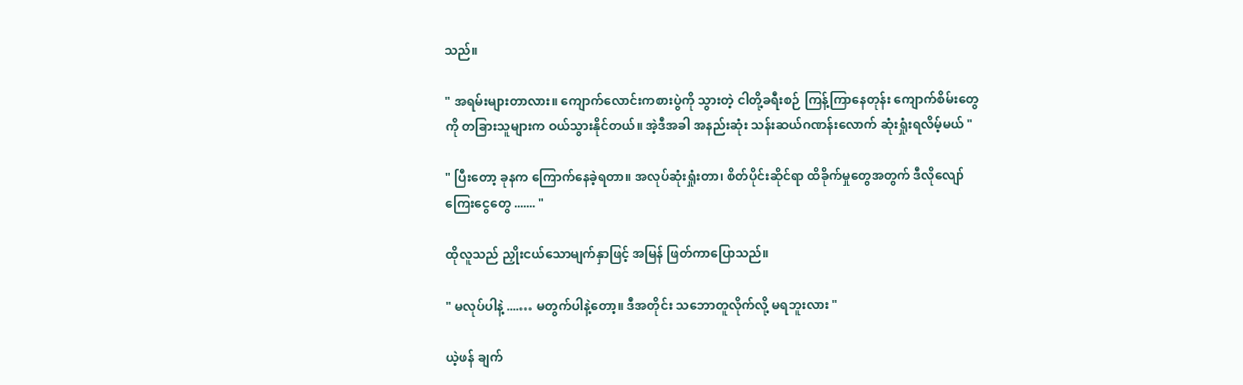သည်။

" အရမ်းများတာလား။ ကျောက်လောင်းကစားပွဲကို သွားတဲ့ ငါတို့ခရီးစဉ် ကြန့်ကြာနေတုန်း ကျောက်စိမ်းတွေကို တခြားသူများက ဝယ်သွားနိုင်တယ်။ အဲ့ဒီအခါ အနည်းဆုံး သန်းဆယ်ဂဏန်းလောက် ဆုံးရှုံးရလိမ့်မယ် "

" ပြီးတော့ ခုနက ကြောက်နေခဲ့ရတာ။ အလုပ်ဆုံးရှုံးတာ၊ စိတ်ပိုင်းဆိုင်ရာ ထိခိုက်မှုတွေအတွက် ဒီလိုလျော်ကြေးငွေတွေ ....... "

ထိုလူသည် ညှိုးငယ်သောမျက်နှာဖြင့် အမြန် ဖြတ်ကာပြောသည်။

" မလုပ်ပါနဲ့ ....… မတွက်ပါနဲ့တော့။ ဒီအတိုင်း သဘောတူလိုက်လို့ မရဘူးလား "

ယဲ့ဖန် ချက်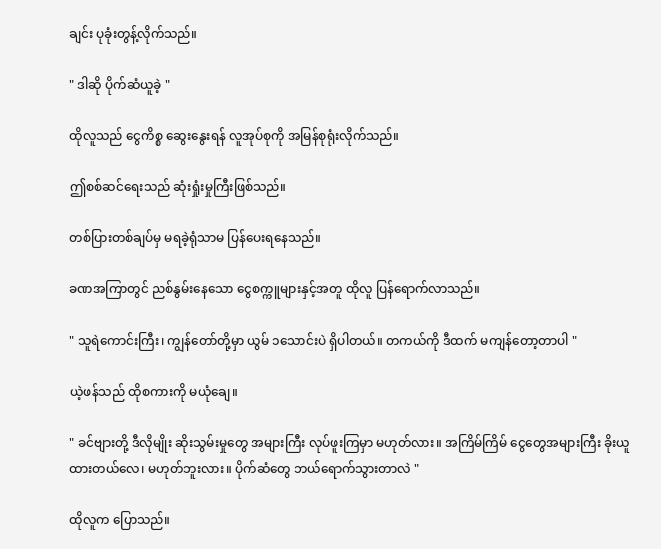ချင်း ပုခုံးတွန့်လိုက်သည်။

" ဒါဆို ပိုက်ဆံယူခဲ့ "

ထိုလူသည် ငွေကိစ္စ ဆွေးနွေးရန် လူအုပ်စုကို အမြန်စုရုံးလိုက်သည်။

ဤစစ်ဆင်ရေးသည် ဆုံးရှုံးမှုကြီးဖြစ်သည်။

တစ်ပြားတစ်ချပ်မှ မရခဲ့ရုံသာမ ပြန်ပေးရနေသည်။

ခဏအကြာတွင် ညစ်နွမ်းနေသော ငွေစက္ကူများနှင့်အတူ ထိုလူ ပြန်ရောက်လာသည်။

" သူရဲကောင်းကြီး၊ ကျွန်တော်တို့မှာ ယွမ် ၁သောင်းပဲ ရှိပါတယ်။ တကယ်ကို ဒီထက် မကျန်တော့တာပါ "

ယဲ့ဖန်သည် ထိုစကားကို မယုံချေ။

" ခင်ဗျားတို့ ဒီလိုမျိုး ဆိုးသွမ်းမှုတွေ အများကြီး လုပ်ဖူးကြမှာ မဟုတ်လား။ အကြိမ်ကြိမ် ငွေတွေအများကြီး ခိုးယူထားတယ်လေ၊ မဟုတ်ဘူးလား။ ပိုက်ဆံတွေ ဘယ်ရောက်သွားတာလဲ "

ထိုလူက ပြောသည်။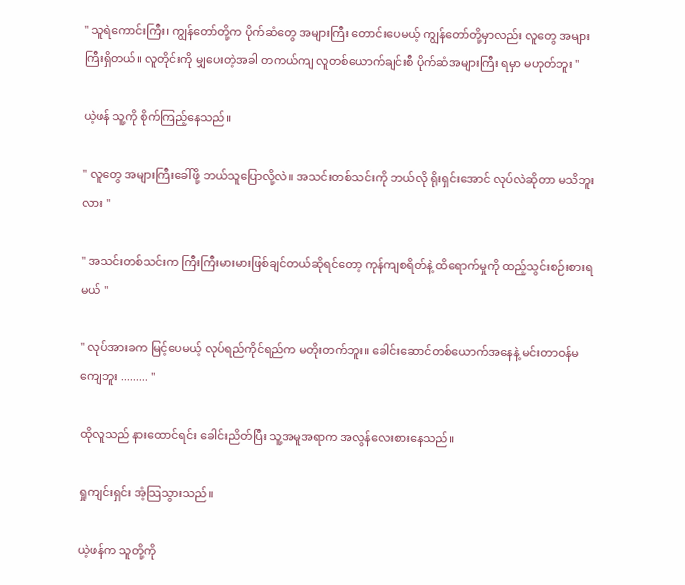" သူရဲကောင်းကြီး၊ ကျွန်တော်တို့က ပိုက်ဆံတွေ အများကြီး တောင်းပေမယ့် ကျွန်တော်တို့မှာလည်း လူတွေ အများကြီးရှိတယ်။ လူတိုင်းကို မျှပေးတဲ့အခါ တကယ်ကျ လူတစ်ယောက်ချင်းစီ ပိုက်ဆံအများကြီး ရမှာ မဟုတ်ဘူး "

ယဲ့ဖန် သူ့ကို စိုက်ကြည့်နေသည်။

" လူတွေ အများကြီးခေါ်ဖို့ ဘယ်သူပြောလို့လဲ။ အသင်းတစ်သင်းကို ဘယ်လို ရိုးရှင်းအောင် လုပ်လဲဆိုတာ မသိဘူးလား "

" အသင်းတစ်သင်းက ကြီးကြီးမားမားဖြစ်ချင်တယ်ဆိုရင်တော့ ကုန်ကျစရိတ်နဲ့ ထိရောက်မှုကို ထည့်သွင်းစဉ်းစားရမယ် "

" လုပ်အားခက မြင့်ပေမယ့် လုပ်ရည်ကိုင်ရည်က မတိုးတက်ဘူး။ ခေါင်းဆောင်တစ်ယောက်အနေနဲ့ မင်းတာဝန်မကျေဘူး ......... "

ထိုလူသည် နားထောင်ရင်း ခေါင်းညိတ်ပြီး သူ့အမူအရာက အလွန်လေးစားနေသည်။

ရှုကျင်းရှင်း အံ့သြသွားသည်။

ယဲ့ဖန်က သူတို့ကို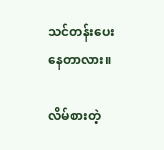သင်တန်းပေးနေတာလား။

လိမ်စားတဲ့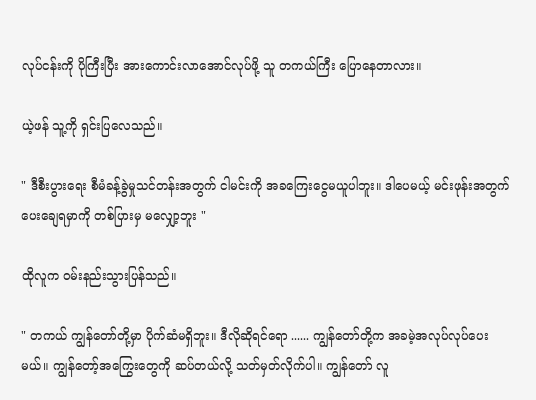လုပ်ငန်းကို ပိုကြီးပြီး အားကောင်းလာအောင်လုပ်ဖို့ သူ တကယ်ကြီး ပြောနေတာလား။

ယဲ့ဖန် သူ့ကို ရှင်းပြလေသည်။

" ဒီစီးပွားရေး စီမံခန့်ခွဲမှုသင်တန်းအတွက် ငါမင်းကို အခကြေးငွေမယူပါဘူး။ ဒါပေမယ့် မင်းဖုန်းအတွက် ပေးချေရမှာကို တစ်ပြားမှ မလျှော့ဘူး "

ထိုလူက ဝမ်းနည်းသွားပြန်သည်။

" တကယ် ကျွန်တော်တို့မှာ ပိုက်ဆံမရှိဘူး။ ဒီလိုဆိုရင်ရော ...... ကျွန်တော်တို့က အခမဲ့အလုပ်လုပ်ပေးမယ်။ ကျွန်တော့်အကြွေးတွေကို ဆပ်တယ်လို့ သတ်မှတ်လိုက်ပါ။ ကျွန်တော် လူ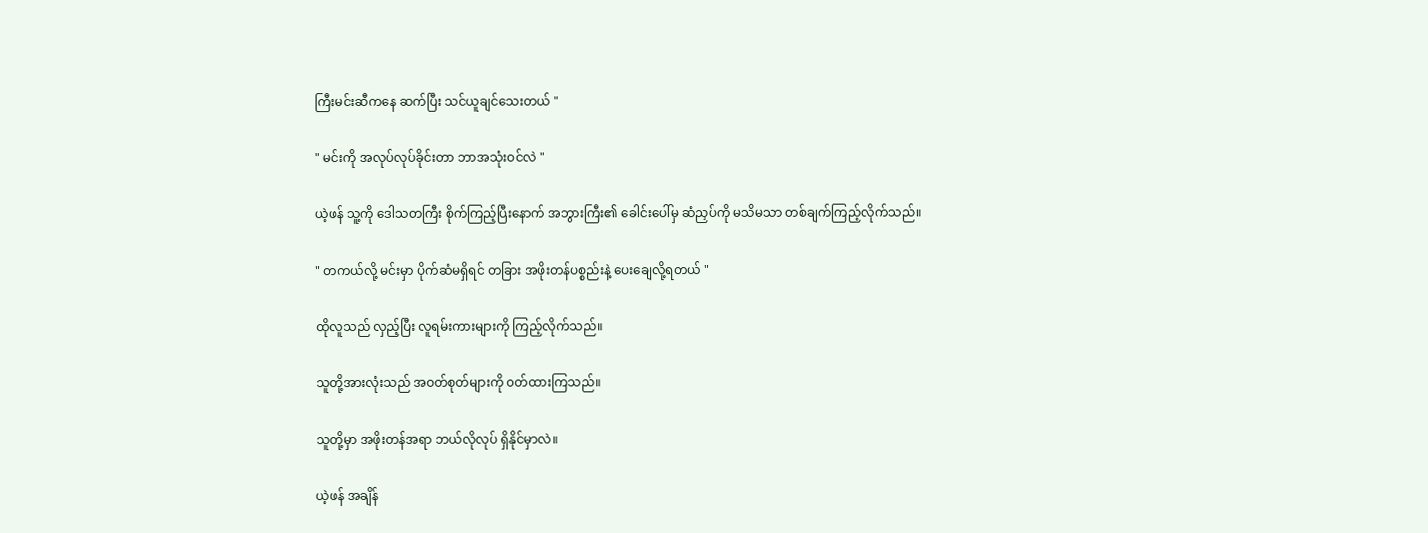ကြီးမင်းဆီကနေ ဆက်ပြီး သင်ယူချင်သေးတယ် "

" မင်းကို အလုပ်လုပ်ခိုင်းတာ ဘာအသုံးဝင်လဲ "

ယဲ့ဖန် သူ့ကို ဒေါသတကြီး စိုက်ကြည့်ပြီးနောက် အဘွားကြီး၏ ခေါင်းပေါ်မှ ဆံညှပ်ကို မသိမသာ တစ်ချက်ကြည့်လိုက်သည်။

" တကယ်လို့ မင်းမှာ ပိုက်ဆံမရှိရင် တခြား အဖိုးတန်ပစ္စည်းနဲ့ ပေးချေလို့ရတယ် "

ထိုလူသည် လှည့်ပြီး လူရမ်းကားများကို ကြည့်လိုက်သည်။

သူတို့အားလုံးသည် အဝတ်စုတ်များကို ၀တ်ထားကြသည်။

သူတို့မှာ အဖိုးတန်အရာ ဘယ်လိုလုပ် ရှိနိုင်မှာလဲ။

ယဲ့ဖန် အချိန်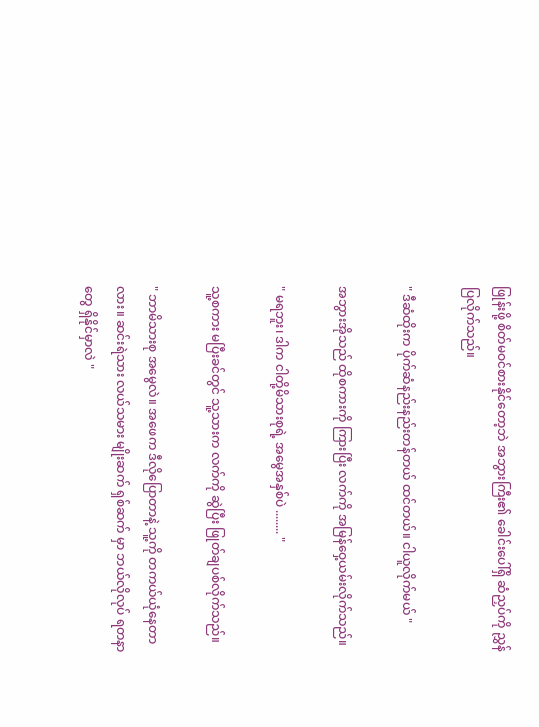ဖြုန်းဖို့ စိတ်မဝင်စားနိုင်တော့ဘဲ အဘွားကြီး၏ ခေါင်းပေါ်ရှိ ဆံညှပ်ကို ညွှန်ပြလိုက်သည်။

" ဒီဆံထိုးက ပိုက်ဆံနည်းနည်းတန်တယ် ထင်တယ်။ ငါယူလိုက်မယ် "

အဘွားအိုသည် ထိုစကားကို ကြားပြီး လက်ကို အမြန်ဝှေ့ယမ်းလိုက်သည်။

" မရဘူး၊ ဒါက ငါတို့မိသားစုရဲ့ အမွေအနှစ်ပဲ ........ "

သူ့စကား မပြီးခင်တွင် သူ့သားက လက်ကို ဆွဲပြီး ဖြုတ်ချပစ်လိုက်သည်။

" ဘာမိသားစု အမွေလဲ။ အဖေက ဒီလိုပြောတာနဲ့ သူ့ကို တကယ်ယုံနေတာလား။ ဆင်းရဲသား လယ်သမား မျိုးဆက် ရှစ်ဆက် မှာ ဘယ်လိုလုပ် ရတနာတွေ ရှိနိုင်မှာလဲ "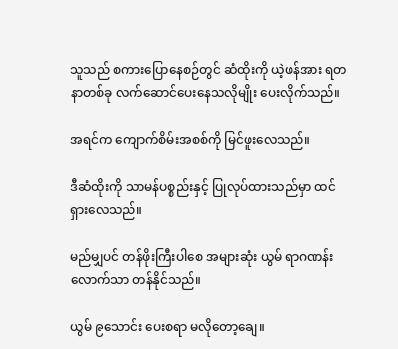သူသည် စကားပြောနေစဉ်တွင် ဆံထိုးကို ယဲ့ဖန်အား ရတနာတစ်ခု လက်ဆောင်ပေးနေသလိုမျိုး ပေးလိုက်သည်။

အရင်က ကျောက်စိမ်းအစစ်ကို မြင်ဖူးလေသည်။

ဒီဆံထိုးကို သာမန်ပစ္စည်းနှင့် ပြုလုပ်ထားသည်မှာ ထင်ရှားလေသည်။

မည်မျှပင် တန်ဖိုးကြီးပါစေ အများဆုံး ယွမ် ရာဂဏန်းလောက်သာ တန်နိုင်သည်။

ယွမ် ၉သောင်း ပေးစရာ မလိုတော့ချေ။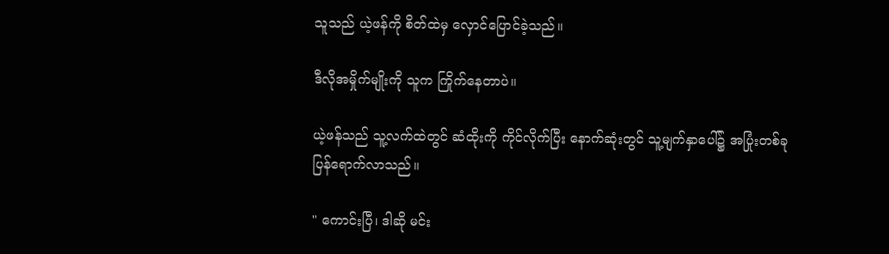သူသည် ယဲ့ဖန်ကို စိတ်ထဲမှ လှောင်ပြောင်ခဲ့သည်။

ဒီလိုအမှိုက်မျိုးကို သူက ကြိုက်နေတာပဲ။

ယဲ့ဖန်သည် သူ့လက်ထဲတွင် ဆံထိုးကို ကိုင်လိုက်ပြီး နောက်ဆုံးတွင် သူ့မျက်နှာပေါ်၌ အပြုံးတစ်ခု ပြန်ရောက်လာသည်။

" ကောင်းပြီ၊ ဒါဆို မင်း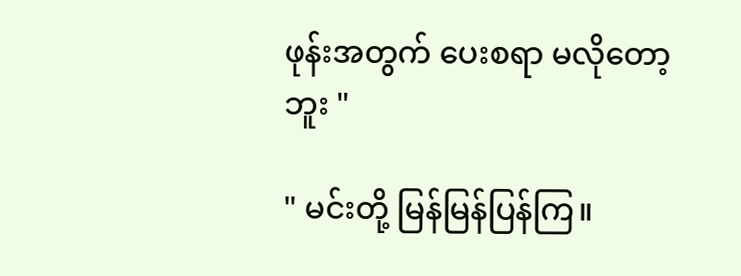ဖုန်းအတွက် ပေးစရာ မလိုတော့ဘူး "

" မင်းတို့ မြန်မြန်ပြန်ကြ။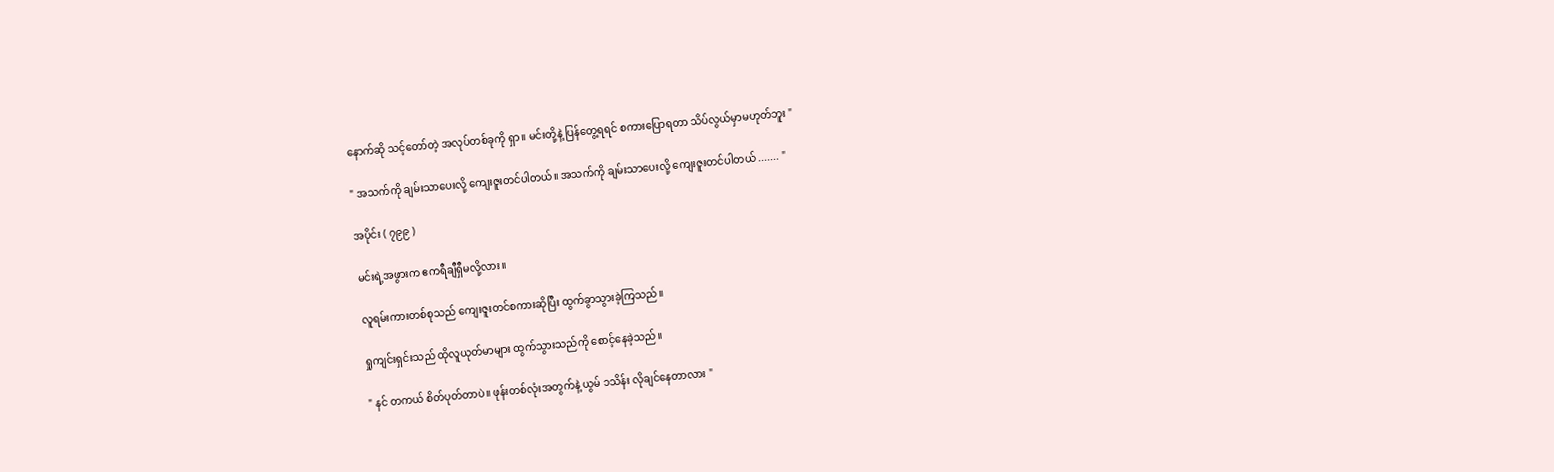နောက်ဆို သင့်တော်တဲ့ အလုပ်တစ်ခုကို ရှာ။ မင်းတို့နဲ့ ပြန်တွေ့ရရင် စကားပြောရတာ သိပ်လွယ်မှာမဟုတ်ဘူး "

" အသက်ကို ချမ်းသာပေးလို့ ကျေးဇူးတင်ပါတယ်။ အသက်ကို ချမ်းသာပေးလို့ ကျေးဇူးတင်ပါတယ် ....... "

အပိုင်း ( ၇၉၉ )

မင်းရဲ့အဖွားက ဧကရီချီရှီမလို့လား။

လူရမ်းကားတစ်စုသည် ကျေးဇူးတင်စကားဆိုပြီး ထွက်ခွာသွားခဲ့ကြသည်။

ရှုကျင်းရှင်းသည် ထိုလူယုတ်မာများ ထွက်သွားသည်ကို စောင့်နေခဲ့သည်။

" နင် တကယ် စိတ်ပုတ်တာပဲ။ ဖုန်းတစ်လုံးအတွက်နဲ့ ယွမ် ၁သိန်း လိုချင်နေတာလား "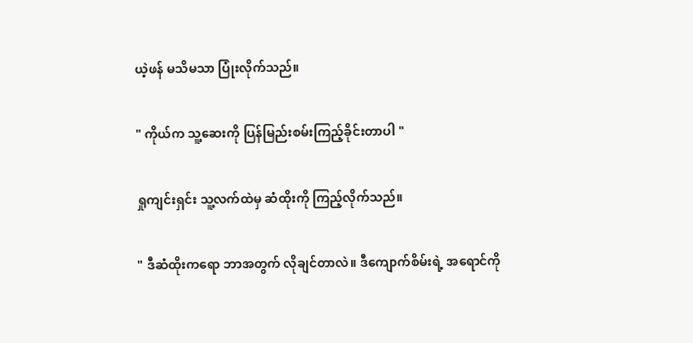ယဲ့ဖန် မသိမသာ ပြုံးလိုက်သည်။

" ကိုယ်က သူ့ဆေးကို ပြန်မြည်းစမ်းကြည့်ခိုင်းတာပါ "

ရှုကျင်းရှင်း သူ့လက်ထဲမှ ဆံထိုးကို ကြည့်လိုက်သည်။

" ဒီဆံထိုးကရော ဘာအတွက် လိုချင်တာလဲ။ ဒီကျောက်စိမ်းရဲ့ အရောင်ကို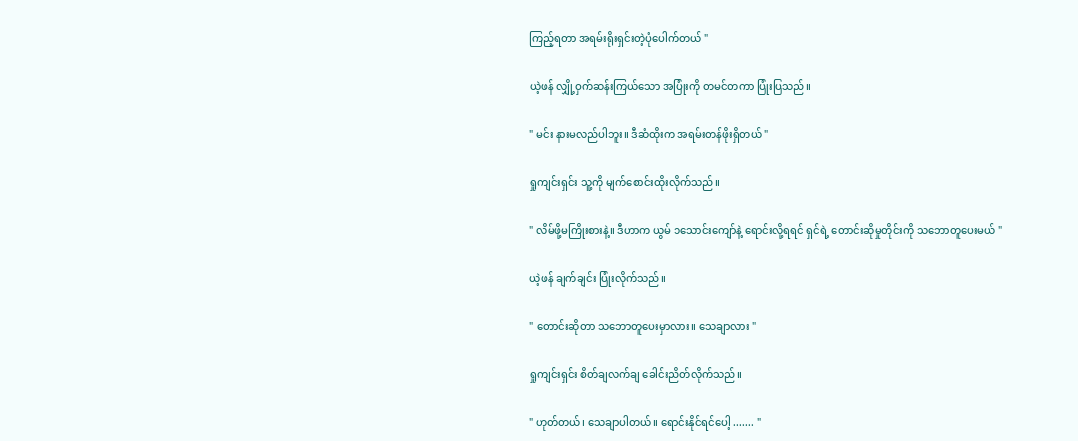ကြည့်ရတာ အရမ်းရိုးရှင်းတဲ့ပုံပေါက်တယ် "

ယဲ့ဖန် လျှို့ဝှက်ဆန်းကြယ်သော အပြုံးကို တမင်တကာ ပြုံးပြသည်။

" မင်း နားမလည်ပါဘူး။ ဒီဆံထိုးက အရမ်းတန်ဖိုးရှိတယ် "

ရှုကျင်းရှင်း သူ့ကို မျက်စောင်းထိုးလိုက်သည်။

" လိမ်ဖို့မကြိုးစားနဲ့။ ဒီဟာက ယွမ် ၁သောင်းကျော်နဲ့ ရောင်းလို့ရရင် ရှင်ရဲ့ တောင်းဆိုမှုတိုင်းကို သဘောတူပေးမယ် "

ယဲ့ဖန် ချက်ချင်း ပြုံးလိုက်သည်။

" တောင်းဆိုတာ သဘောတူပေးမှာလား။ သေချာလား "

ရှုကျင်းရှင်း စိတ်ချလက်ချ ခေါင်းညိတ်လိုက်သည်။

" ဟုတ်တယ်၊ သေချာပါတယ်။ ရောင်းနိုင်ရင်ပေါ့ ....... "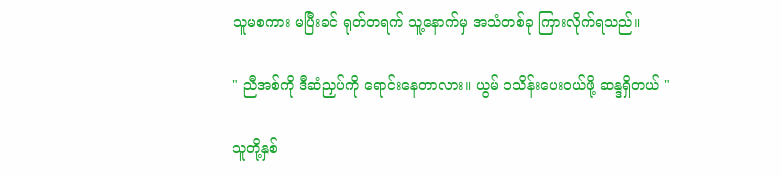သူမစကား မပြီးခင် ရုတ်တရက် သူ့နောက်မှ အသံတစ်ခု ကြားလိုက်ရသည်။

" ညီအစ်ကို ဒီဆံညှပ်ကို ရောင်းနေတာလား။ ယွမ် ၁သိန်းပေးဝယ်ဖို့ ဆန္ဒရှိတယ် "

သူတို့နှစ်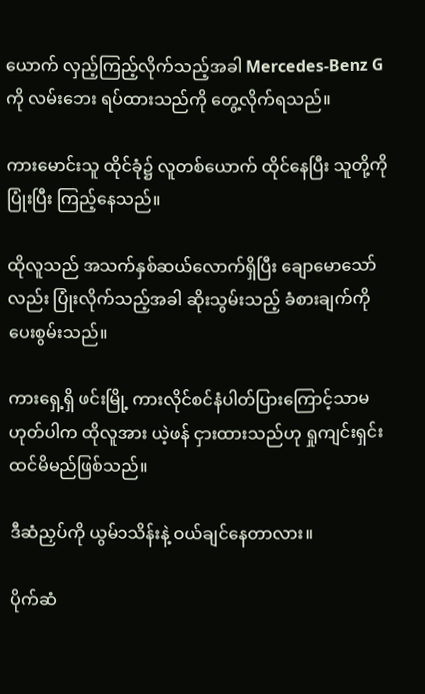ယောက် လှည့်ကြည့်လိုက်သည့်အခါ Mercedes-Benz Gကို လမ်းဘေး ရပ်ထားသည်ကို တွေ့လိုက်ရသည်။

ကားမောင်းသူ ထိုင်ခုံ၌ လူတစ်ယောက် ထိုင်နေပြီး သူတို့ကို ပြုံးပြီး ကြည့်နေသည်။

ထိုလူသည် အသက်နှစ်ဆယ်လောက်ရှိပြီး ချောမောသော်လည်း ပြုံးလိုက်သည့်အခါ ဆိုးသွမ်းသည့် ခံစားချက်ကို ပေးစွမ်းသည်။

ကားရှေ့ရှိ ဖင်းမြို့ ကားလိုင်စင်နံပါတ်ပြားကြောင့်သာမဟုတ်ပါက ထိုလူအား ယဲ့ဖန် ငှားထားသည်ဟု ရှုကျင်းရှင်း ထင်မိမည်ဖြစ်သည်။

ဒီဆံညှပ်ကို ယွမ်၁သိန်းနဲ့ ဝယ်ချင်နေတာလား။

ပိုက်ဆံ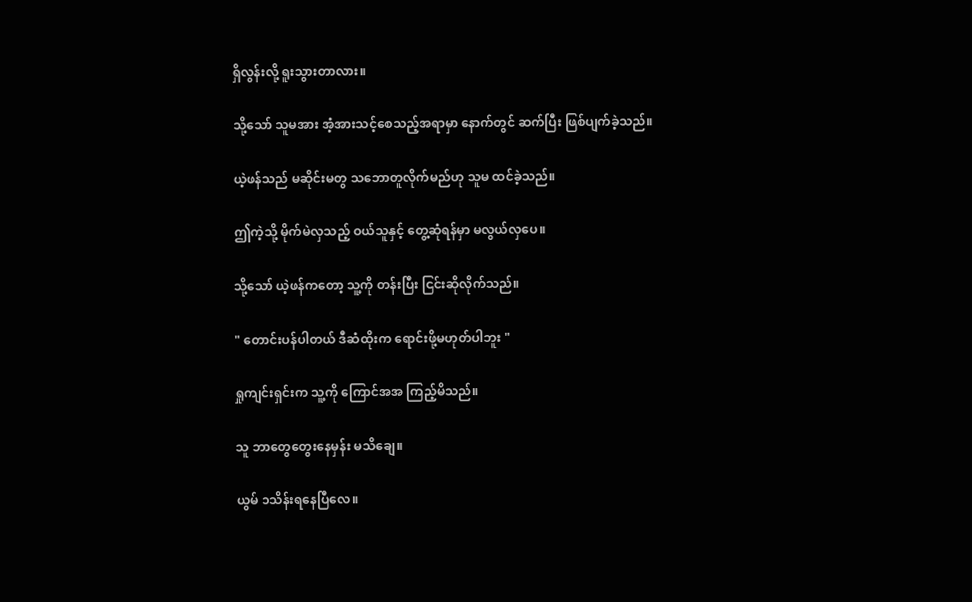ရှိလွန်းလို့ ရူးသွားတာလား။

သို့သော် သူမအား အံ့အားသင့်စေသည့်အရာမှာ နောက်တွင် ဆက်ပြီး ဖြစ်ပျက်ခဲ့သည်။

ယဲ့ဖန်သည် မဆိုင်းမတွ သဘောတူလိုက်မည်ဟု သူမ ထင်ခဲ့သည်။

ဤကဲ့သို့ မိုက်မဲလှသည့် ဝယ်သူနှင့် တွေ့ဆုံရန်မှာ မလွယ်လှပေ။

သို့သော် ယဲ့ဖန်ကတော့ သူ့ကို တန်းပြီး ငြင်းဆိုလိုက်သည်။

" တောင်းပန်ပါတယ် ဒီဆံထိုးက ရောင်းဖို့မဟုတ်ပါဘူး "

ရှုကျင်းရှင်းက သူ့ကို ကြောင်အအ ကြည့်မိသည်။

သူ ဘာတွေတွေးနေမှန်း မသိချေ။

ယွမ် ၁သိန်းရနေပြီလေ။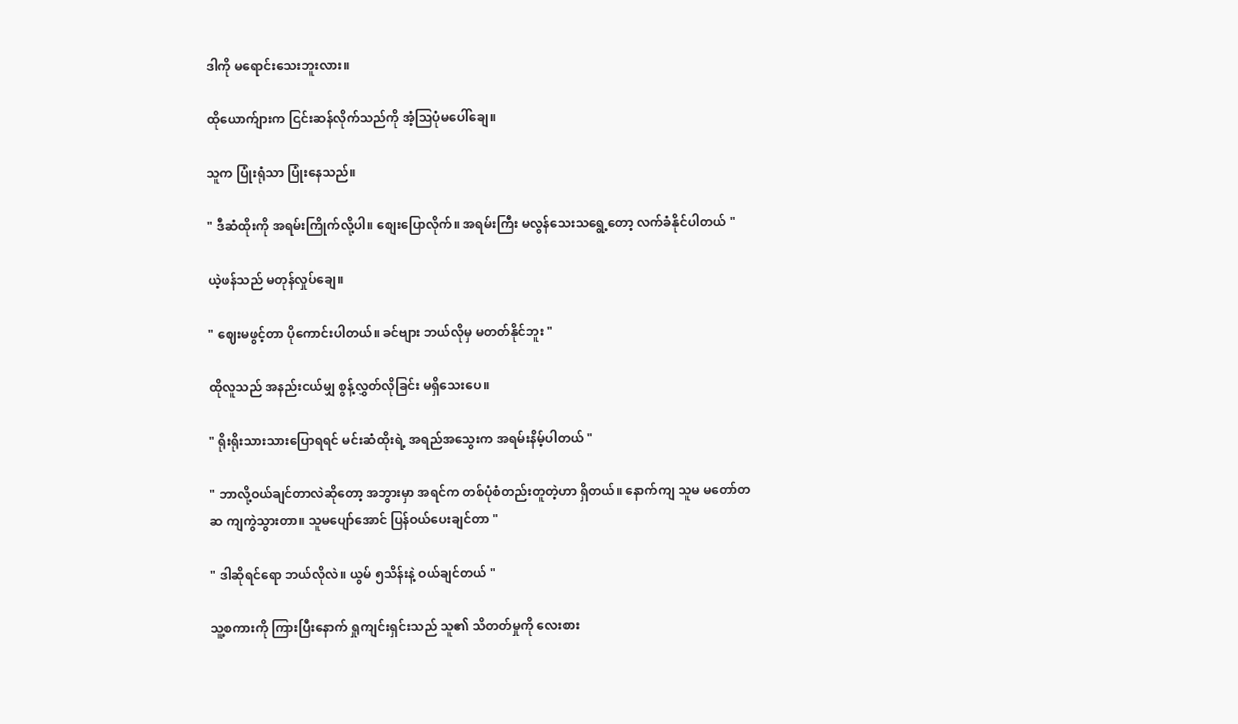ဒါကို မရောင်းသေးဘူးလား။

ထိုယောက်ျားက ငြင်းဆန်လိုက်သည်ကို အံ့သြပုံမပေါ်ချေ။

သူက ပြုံးရုံသာ ပြုံးနေသည်။

" ဒီဆံထိုးကို အရမ်းကြိုက်လို့ပါ။ စျေးပြောလိုက်။ အရမ်းကြီး မလွန်သေးသရွေ့တော့ လက်ခံနိုင်ပါတယ် "

ယဲ့ဖန်သည် မတုန်လှုပ်ချေ။

" ဈေးမဖွင့်တာ ပိုကောင်းပါတယ်။ ခင်ဗျား ဘယ်လိုမှ မတတ်နိုင်ဘူး "

ထိုလူသည် အနည်းငယ်မျှ စွန့်လွှတ်လိုခြင်း မရှိသေးပေ။

" ရိုးရိုးသားသားပြောရရင် မင်းဆံထိုးရဲ့ အရည်အသွေးက အရမ်းနိမ့်ပါတယ် "

" ဘာလို့ဝယ်ချင်တာလဲဆိုတော့ အဘွားမှာ အရင်က တစ်ပုံစံတည်းတူတဲ့ဟာ ရှိတယ်။ နောက်ကျ သူမ မတော်တဆ ကျကွဲသွားတာ။ သူမပျော်အောင် ပြန်ဝယ်ပေးချင်တာ "

" ဒါဆိုရင်ရော ဘယ်လိုလဲ။ ယွမ် ၅သိန်းနဲ့ ဝယ်ချင်တယ် "

သူ့စကားကို ကြားပြီးနောက် ရှုကျင်းရှင်းသည် သူ၏ သိတတ်မှုကို လေးစား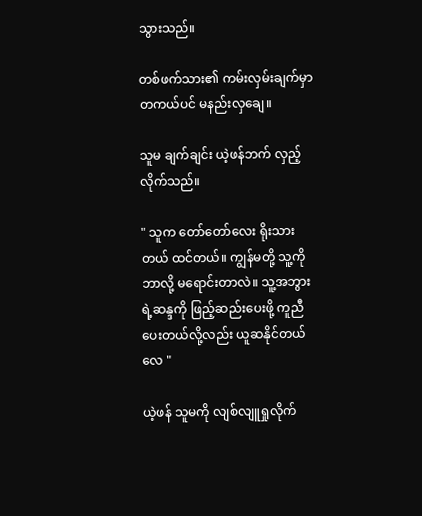သွားသည်။

တစ်ဖက်သား၏ ကမ်းလှမ်းချက်မှာ တကယ်ပင် မနည်းလှချေ။

သူမ ချက်ချင်း ယဲ့ဖန်ဘက် လှည့်လိုက်သည်။

" သူက တော်တော်လေး ရိုးသားတယ် ထင်တယ်။ ကျွန်မတို့ သူ့ကို ဘာလို့ မရောင်းတာလဲ။ သူ့အဘွားရဲ့ဆန္ဒကို ဖြည့်ဆည်းပေးဖို့ ကူညီပေးတယ်လို့လည်း ယူဆနိုင်တယ်လေ "

ယဲ့ဖန် သူမကို လျစ်လျူရှုလိုက်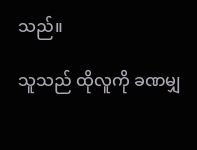သည်။

သူသည် ထိုလူကို ခဏမျှ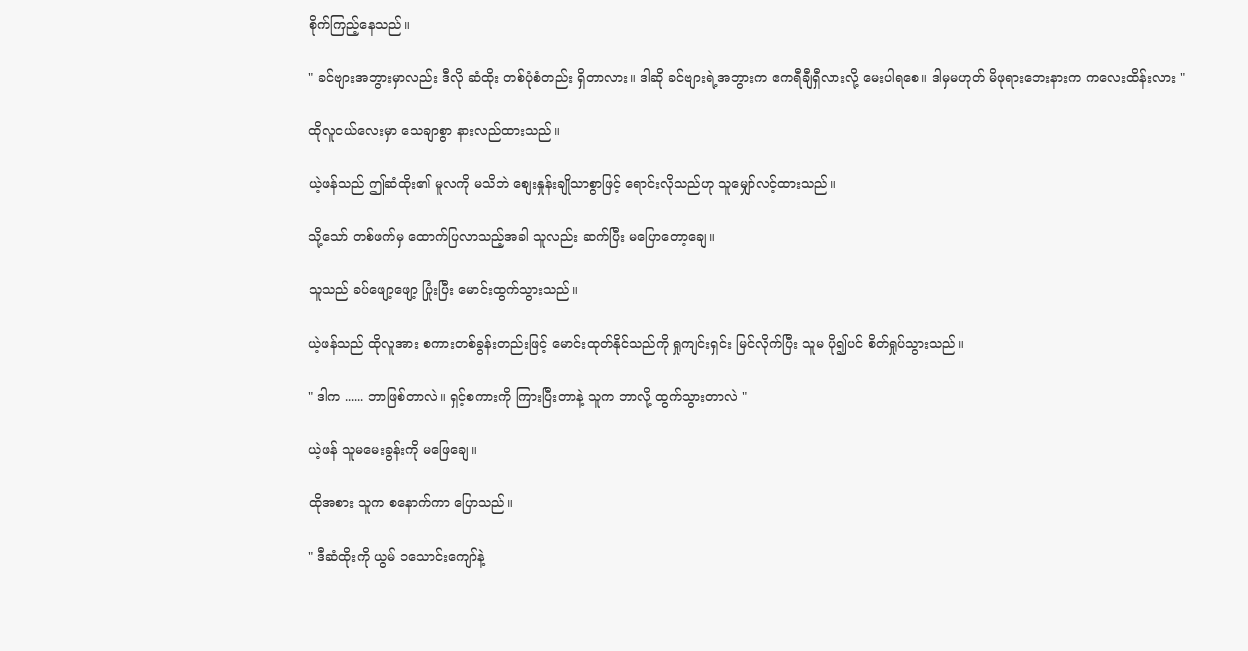စိုက်ကြည့်နေသည်။

" ခင်ဗျားအဘွားမှာလည်း ဒီလို ဆံထိုး တစ်ပုံစံတည်း ရှိတာလား။ ဒါဆို ခင်ဗျားရဲ့အဘွားက ဧကရီချီရှီလားလို့ မေးပါရစေ။ ဒါမှမဟုတ် မိဖုရားဘေးနားက ကလေးထိန်းလား "

ထိုလူငယ်လေးမှာ သေချာစွာ နားလည်ထားသည်။

ယဲ့ဖန်သည် ဤဆံထိုး၏ မူလကို မသိဘဲ စျေးနှုန်းချိုသာစွာဖြင့် ရောင်းလိုသည်ဟု သူမျှော်လင့်ထားသည်။

သို့သော် တစ်ဖက်မှ ထောက်ပြလာသည့်အခါ သူလည်း ဆက်ပြီး မပြောတော့ချေ။

သူသည် ခပ်ဖျော့ဖျော့ ပြုံးပြီး မောင်းထွက်သွားသည်။

ယဲ့ဖန်သည် ထိုလူအား စကားတစ်ခွန်းတည်းဖြင့် မောင်းထုတ်နိုင်သည်ကို ရှုကျင်းရှင်း မြင်လိုက်ပြီး သူမ ပို၍ပင် စိတ်ရှုပ်သွားသည်။

" ဒါက ...... ဘာဖြစ်တာလဲ။ ရှင့်စကားကို ကြားပြီးတာနဲ့ သူက ဘာလို့ ထွက်သွားတာလဲ "

ယဲ့ဖန် သူမမေးခွန်းကို မဖြေချေ။

ထိုအစား သူက စနောက်ကာ ပြောသည်။

" ဒီဆံထိုးကို ယွမ် ၁သောင်းကျော်နဲ့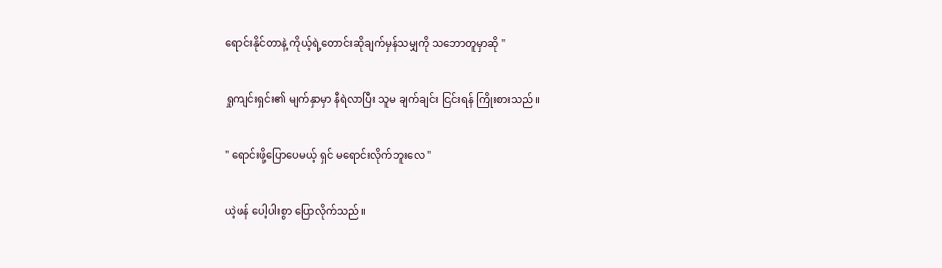ရောင်းနိုင်တာနဲ့ ကိုယ့်ရဲ့တောင်းဆိုချက်မှန်သမျှကို သဘောတူမှာဆို "

ရှုကျင်းရှင်း၏ မျက်နှာမှာ နီရဲလာပြီး သူမ ချက်ချင်း ငြင်းရန် ကြိုးစားသည်။

" ရောင်းဖို့ပြောပေမယ့် ရှင် မရောင်းလိုက်ဘူးလေ "

ယဲ့ဖန် ပေါ့ပါးစွာ ပြောလိုက်သည်။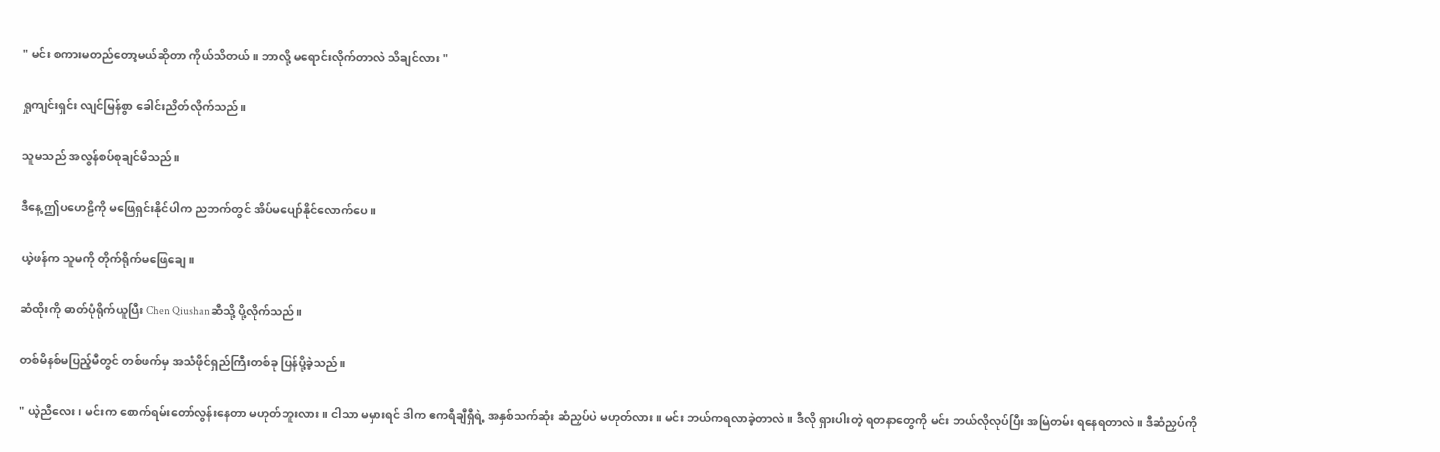" မင်း စကားမတည်တော့မယ်ဆိုတာ ကိုယ်သိတယ်။ ဘာလို့ မရောင်းလိုက်တာလဲ သိချင်လား "

ရှုကျင်းရှင်း လျင်မြန်စွာ ခေါင်းညိတ်လိုက်သည်။

သူမသည် အလွန်စပ်စုချင်မိသည်။

ဒီနေ့ ဤပဟေဠိကို မဖြေရှင်းနိုင်ပါက ညဘက်တွင် အိပ်မပျော်နိုင်လောက်ပေ။

ယဲ့ဖန်က သူမကို တိုက်ရိုက်မဖြေချေ။

ဆံထိုးကို ဓာတ်ပုံရိုက်ယူပြီး Chen Qiushanဆီသို့ ပို့လိုက်သည်။

တစ်မိနစ်မပြည့်မီတွင် တစ်ဖက်မှ အသံဖိုင်ရှည်ကြီးတစ်ခု ပြန်ပို့ခဲ့သည်။

" ယဲ့ညီလေး၊ မင်းက စောက်ရမ်းတော်လွန်းနေတာ မဟုတ်ဘူးလား။ ငါသာ မမှားရင် ဒါက ဧကရီချီရှီရဲ့ အနှစ်သက်ဆုံး ဆံညှပ်ပဲ မဟုတ်လား။ မင်း ဘယ်ကရလာခဲ့တာလဲ။ ဒီလို ရှားပါးတဲ့ ရတနာတွေကို မင်း ဘယ်လိုလုပ်ပြီး အမြဲတမ်း ရနေရတာလဲ။ ဒီဆံညှပ်ကို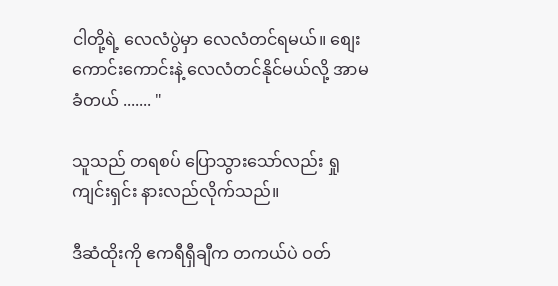ငါတို့ရဲ့ လေလံပွဲမှာ လေလံတင်ရမယ်။ စျေးကောင်းကောင်းနဲ့ လေလံတင်နိုင်မယ်လို့ အာမခံတယ် ....... "

သူသည် တရစပ် ပြောသွားသော်လည်း ရှုကျင်းရှင်း နားလည်လိုက်သည်။

ဒီဆံထိုးကို ဧကရီရှီချီက တကယ်ပဲ ဝတ်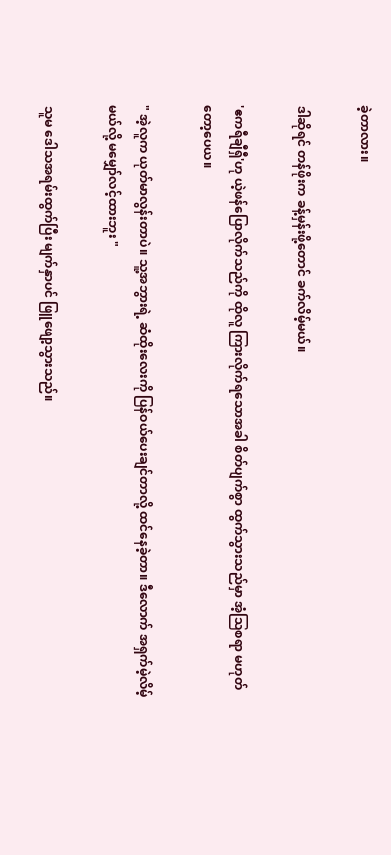ခဲ့တာလား။

ဒါဆိုရင် တန်ဖိုးက ခန့်မှန်းဖို့တောင် ခက်လိမ့်မယ်။

'ဧကရီချီရှီ'ဟု ယဲ့ဖန်ပြောလိုက်သည်ကို ထိုလူ ကြားလိုက်ရသောအခါ စိတ်ပျက်စွာ ထွက်သွားသည်မှာ အံ့ဩစရာ မဟုတ်တော့ပေယ။

" အဲ့လူက ယုတ်မာလွန်းတာပဲ။ သူ့အဘွားရဲ့ ဆံထိုးလေးကို ပြန်ဝယ်ပေးချင်တာလို့ ထင်နေခဲ့တာ။ ဒီလောက် အရှက်မဲ့လိမ့်မယ်လို့ မမျှော်လင့်ထားဘူး "

သူမ ဒေါသအရမ်းထွက်ပြီး မျက်နှာပင် ဖြူဖျော့သွားသည်။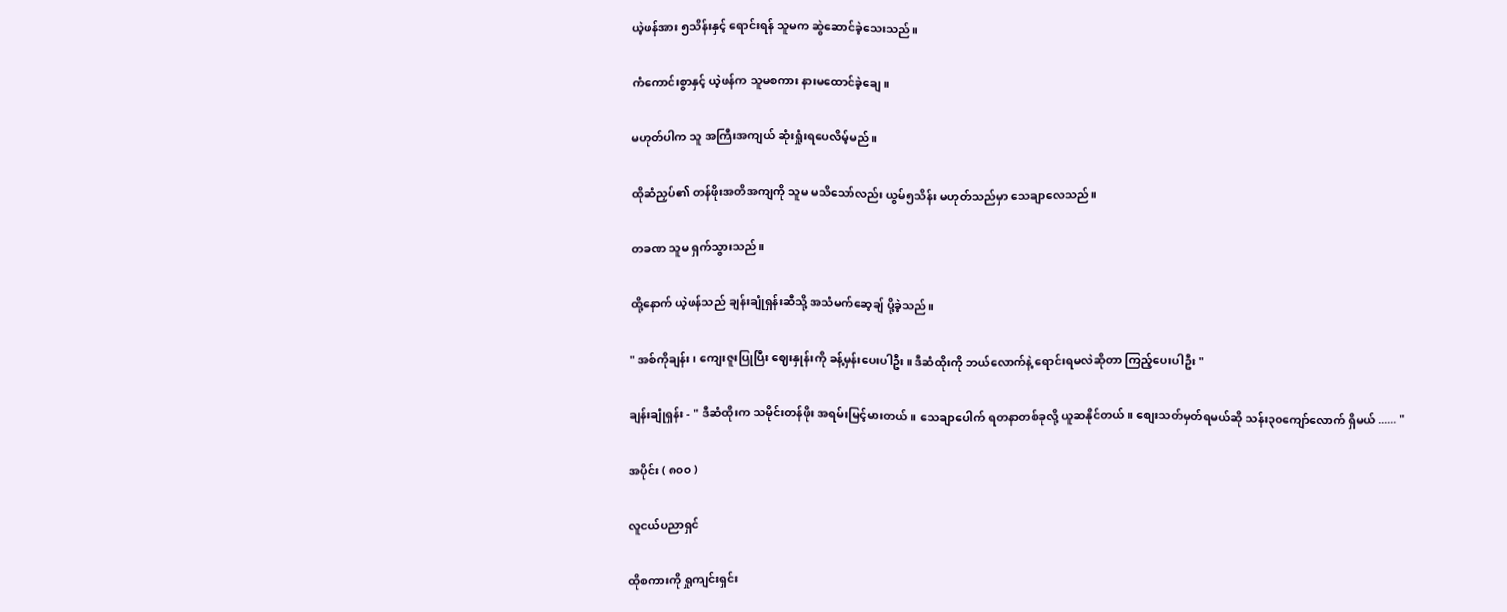ယဲ့ဖန်အား ၅သိန်းနှင့် ရောင်းရန် သူမက ဆွဲဆောင်ခဲ့သေးသည်။

ကံကောင်းစွာနှင့် ယဲ့ဖန်က သူမစကား နားမထောင်ခဲ့ချေ။

မဟုတ်ပါက သူ အကြီးအကျယ် ဆုံးရှုံးရပေလိမ့်မည်။

ထိုဆံညှပ်၏ တန်ဖိုးအတိအကျကို သူမ မသိသော်လည်း ယွမ်၅သိန်း မဟုတ်သည်မှာ သေချာလေသည်။

တခဏ သူမ ရှက်သွားသည်။

ထို့နောက် ယဲ့ဖန်သည် ချန်းချုံရှန်းဆီသို့ အသံမက်ဆေ့ချ် ပို့ခဲ့သည်။

" အစ်ကိုချန်း၊ ကျေးဇူးပြုပြီး ဈေးနှုန်းကို ခန့်မှန်းပေးပါဦး။ ဒီဆံထိုးကို ဘယ်လောက်နဲ့ ရောင်းရမလဲဆိုတာ ကြည့်ပေးပါဦး "

ချန်းချုံရှန်း - " ဒီဆံထိုးက သမိုင်းတန်ဖိုး အရမ်းမြင့်မားတယ်။ သေချာပေါက် ရတနာတစ်ခုလို့ ယူဆနိုင်တယ်။ စျေးသတ်မှတ်ရမယ်ဆို သန်း၃၀ကျော်လောက် ရှိမယ် ...... "

အပိုင်း ( ၈၀၀ )

လူငယ်ပညာရှင်

ထိုစကားကို ရှုကျင်းရှင်း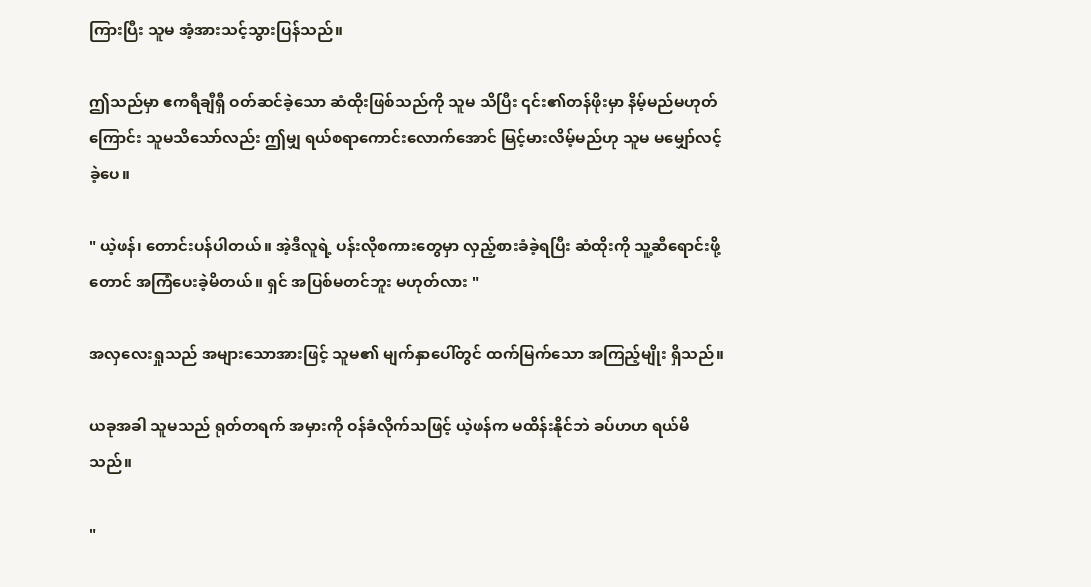ကြားပြီး သူမ အံ့အားသင့်သွားပြန်သည်။

ဤသည်မှာ ဧကရီချီရှီ ဝတ်ဆင်ခဲ့သော ဆံထိုးဖြစ်သည်ကို သူမ သိပြီး ၎င်း၏တန်ဖိုးမှာ နိမ့်မည်မဟုတ်ကြောင်း သူမသိသော်လည်း ဤမျှ ရယ်စရာကောင်းလောက်အောင် မြင့်မားလိမ့်မည်ဟု သူမ မမျှော်လင့်ခဲ့ပေ။

" ယဲ့ဖန်၊ တောင်းပန်ပါတယ်။ အဲ့ဒီလူရဲ့ ပန်းလိုစကားတွေမှာ လှည့်စားခံခဲ့ရပြီး ဆံထိုးကို သူ့ဆီရောင်းဖို့တောင် အကြံပေးခဲ့မိတယ်။ ရှင် အပြစ်မတင်ဘူး မဟုတ်လား "

အလှလေးရှုသည် အများသောအားဖြင့် သူမ၏ မျက်နှာပေါ်တွင် ထက်မြက်သော အကြည့်မျိုး ရှိသည်။

ယခုအခါ သူမသည် ရုတ်တရက် အမှားကို ဝန်ခံလိုက်သဖြင့် ယဲ့ဖန်က မထိန်းနိုင်ဘဲ ခပ်ဟဟ ရယ်မိသည်။

"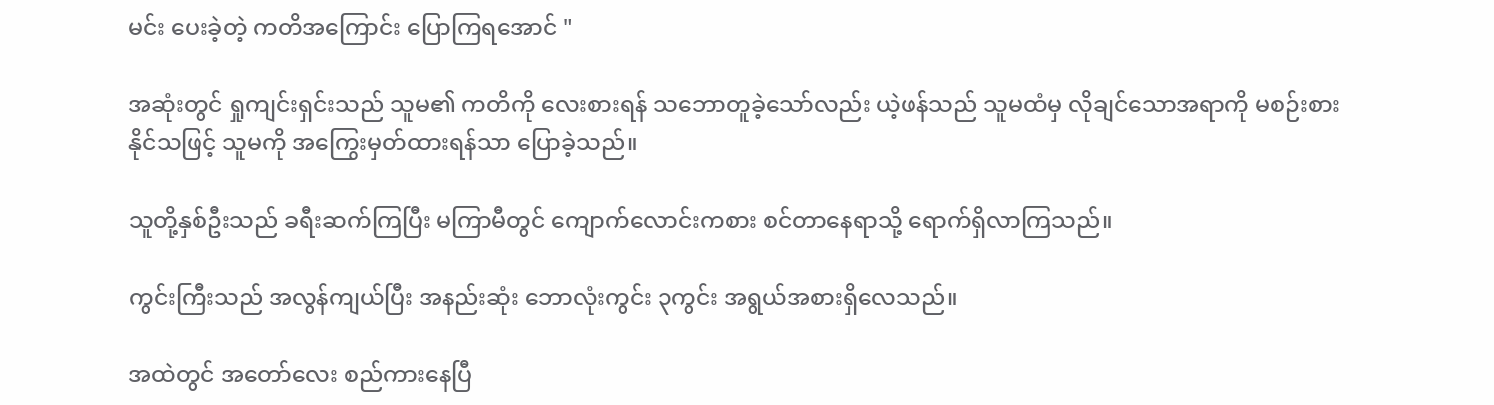မင်း ပေးခဲ့တဲ့ ကတိအကြောင်း ပြောကြရအောင် "

အဆုံးတွင် ရှုကျင်းရှင်းသည် သူမ၏ ကတိကို လေးစားရန် သဘောတူခဲ့သော်လည်း ယဲ့ဖန်သည် သူမထံမှ လိုချင်သောအရာကို မစဉ်းစားနိုင်သဖြင့် သူမကို အကြွေးမှတ်ထားရန်သာ ပြောခဲ့သည်။

သူတို့နှစ်ဦးသည် ခရီးဆက်ကြပြီး မကြာမီတွင် ကျောက်လောင်းကစား စင်တာနေရာသို့ ရောက်ရှိလာကြသည်။

ကွင်းကြီးသည် အလွန်ကျယ်ပြီး အနည်းဆုံး ဘောလုံးကွင်း ၃ကွင်း အရွယ်အစားရှိလေသည်။

အထဲတွင် အတော်လေး စည်ကားနေပြီ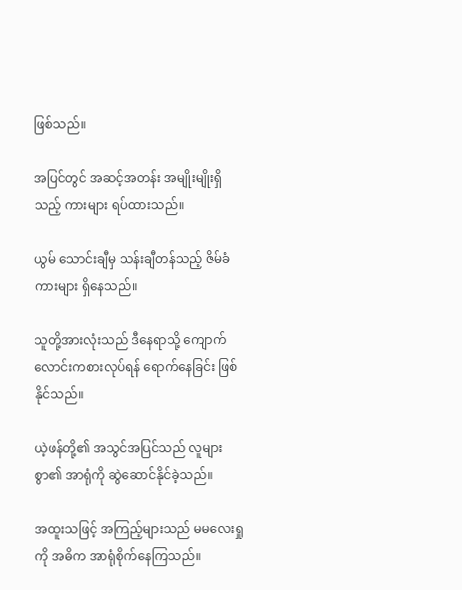ဖြစ်သည်။

အပြင်တွင် အဆင့်အတန်း အမျိုးမျိုးရှိသည့် ကားများ ရပ်ထားသည်။

ယွမ် သောင်းချီမှ သန်းချီတန်သည့် ဇိမ်ခံကားများ ရှိနေသည်။

သူတို့အားလုံးသည် ဒီနေရာသို့ ကျောက်လောင်းကစားလုပ်ရန် ရောက်နေခြင်း ဖြစ်နိုင်သည်။

ယဲ့ဖန်တို့၏ အသွင်အပြင်သည် လူများစွာ၏ အာရုံကို ဆွဲဆောင်နိုင်ခဲ့သည်။

အထူးသဖြင့် အကြည့်များသည် မမလေးရှုကို အဓိက အာရုံစိုက်နေကြသည်။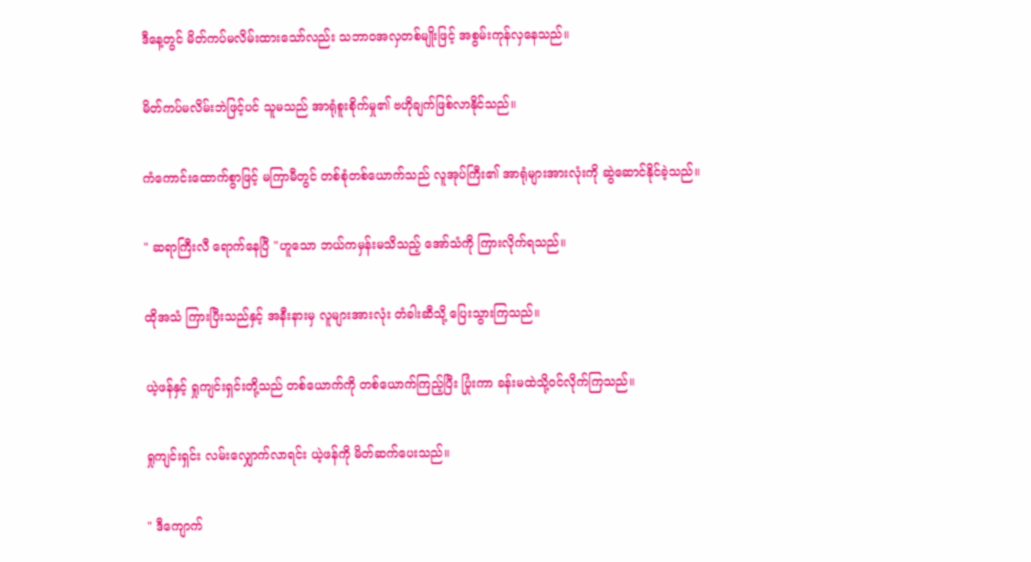ဒီနေ့တွင် မိတ်ကပ်မလိမ်းထားသော်လည်း သဘာဝအလှတစ်မျိုးဖြင့် အစွမ်းကုန်လှနေသည်။

မိတ်ကပ်မလိမ်းဘဲဖြင့်ပင် သူမသည် အာရုံစူးစိုက်မှု၏ ဗဟိုချက်ဖြစ်လာနိုင်သည်။

ကံကောင်းထောက်စွာဖြင့် မကြာမီတွင် တစ်စုံတစ်ယောက်သည် လူအုပ်ကြီး၏ အာရုံများအားလုံးကို ဆွဲဆောင်နိုင်ခဲ့သည်။

" ဆရာကြီးလီ ရောက်နေပြီ "ဟူသော ဘယ်ကမှန်းမသိသည့် အော်သံကို ကြားလိုက်ရသည်။

ထိုအသံ ကြားပြီးသည်နှင့် အနီးနားမှ လူများအားလုံး တံခါးဆီသို့ ပြေးသွားကြသည်။

ယဲ့ဖန်နှင့် ရှုကျင်းရှင်းတို့သည် တစ်ယောက်ကို တစ်ယောက်ကြည့်ပြီး ပြုံးကာ ခန်းမထဲသို့ဝင်လိုက်ကြသည်။

ရှုကျင်းရှင်း လမ်းလျှောက်လာရင်း ယဲ့ဖန်ကို မိတ်ဆက်ပေးသည်။

" ဒီကျောက်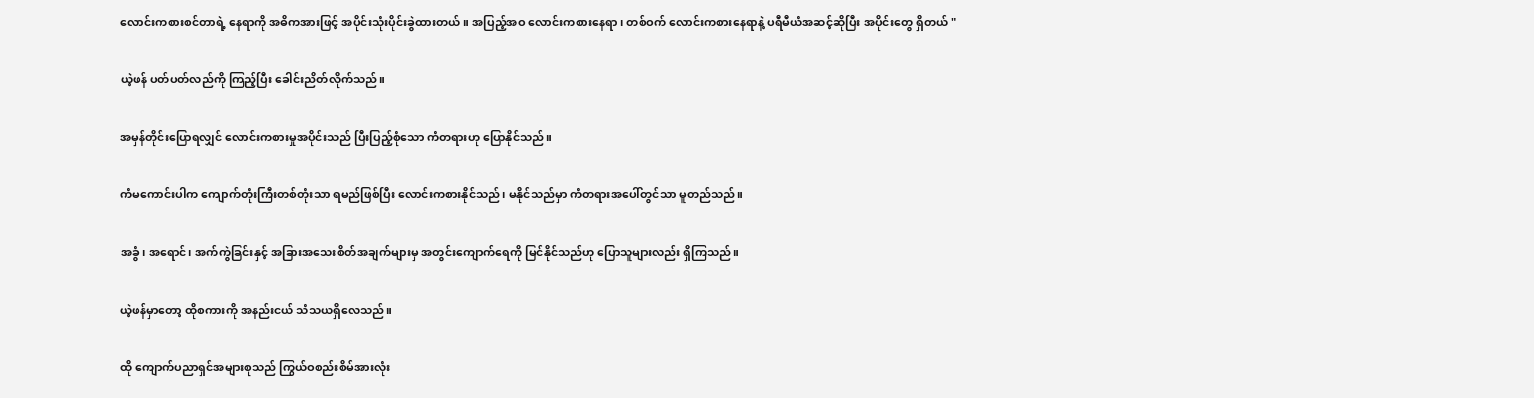လောင်းကစားစင်တာရဲ့ နေရာကို အဓိကအားဖြင့် အပိုင်းသုံးပိုင်းခွဲထားတယ်။ အပြည့်အဝ လောင်းကစားနေရာ၊ တစ်ဝက် လောင်းကစားနေရာနဲ့ ပရီမီယံအဆင့်ဆိုပြီး အပိုင်းတွေ ရှိတယ် "

ယဲ့ဖန် ပတ်ပတ်လည်ကို ကြည့်ပြီး ခေါင်းညိတ်လိုက်သည်။

အမှန်တိုင်းပြောရလျှင် လောင်းကစားမှုအပိုင်းသည် ပြီးပြည့်စုံသော ကံတရားဟု ပြောနိုင်သည်။

ကံမကောင်းပါက ကျောက်တုံးကြီးတစ်တုံးသာ ရမည်ဖြစ်ပြီး လောင်းကစားနိုင်သည်၊ မနိုင်သည်မှာ ကံတရားအပေါ်တွင်သာ မူတည်သည်။

အခွံ၊ အရောင်၊ အက်ကွဲခြင်းနှင့် အခြားအသေးစိတ်အချက်များမှ အတွင်းကျောက်ရေကို မြင်နိုင်သည်ဟု ပြောသူများလည်း ရှိကြသည်။

ယဲ့ဖန်မှာတော့ ထိုစကားကို အနည်းငယ် သံသယရှိလေသည်။

ထို ကျောက်ပညာရှင်အများစုသည် ကြွယ်ဝစည်းစိမ်အားလုံး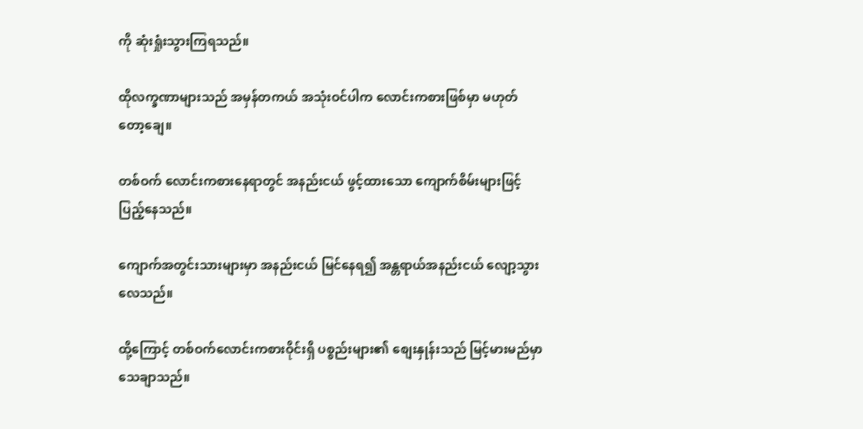ကို ဆုံးရှုံးသွားကြရသည်။

ထိုလက္ခဏာများသည် အမှန်တကယ် အသုံးဝင်ပါက လောင်းကစားဖြစ်မှာ မဟုတ်တော့ချေ။

တစ်ဝက် လောင်းကစားနေရာတွင် အနည်းငယ် ဖွင့်ထားသော ကျောက်စိမ်းများဖြင့် ပြည့်နေသည်။

ကျောက်အတွင်းသားများမှာ အနည်းငယ် မြင်နေရ၍ အန္တရာယ်အနည်းငယ် လျော့သွားလေသည်။

ထို့ကြောင့် တစ်ဝက်လောင်းကစားဝိုင်းရှိ ပစ္စည်းများ၏ စျေးနှုန်းသည် မြင့်မားမည်မှာ သေချာသည်။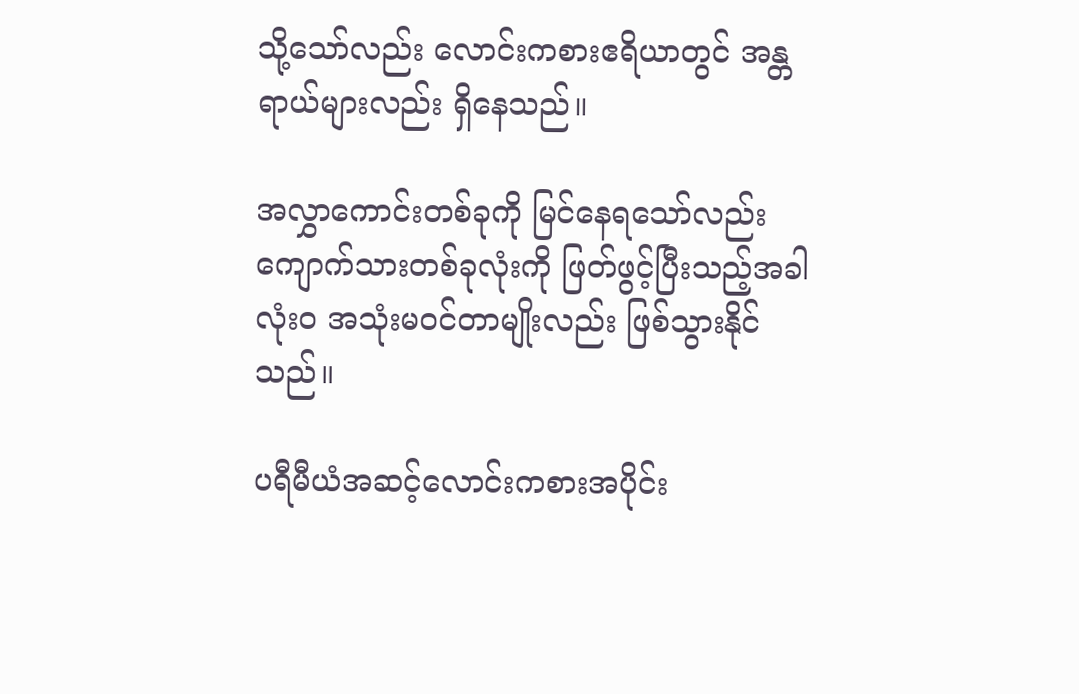သို့သော်လည်း လောင်းကစားဧရိယာတွင် အန္တရာယ်များလည်း ရှိနေသည်။

အလွှာကောင်းတစ်ခုကို မြင်နေရသော်လည်း ကျောက်သားတစ်ခုလုံးကို ဖြတ်ဖွင့်ပြီးသည့်အခါ လုံးဝ အသုံးမဝင်တာမျိုးလည်း ဖြစ်သွားနိုင်သည်။

ပရီမီယံအဆင့်လောင်းကစားအပိုင်း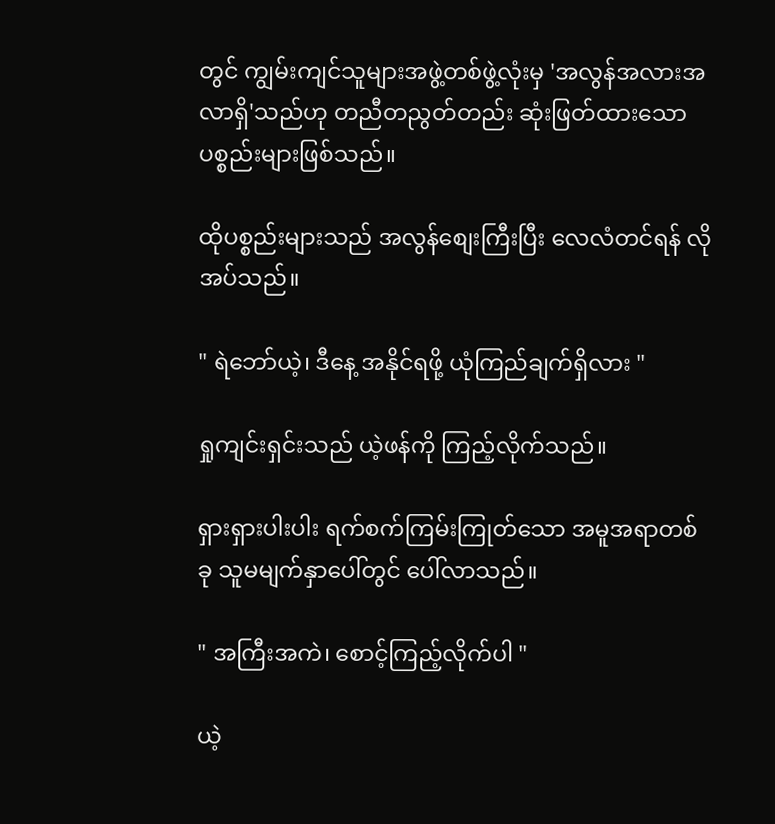တွင် ကျွမ်းကျင်သူများအဖွဲ့တစ်ဖွဲ့လုံးမှ 'အလွန်အလားအလာရှိ'သည်ဟု တညီတညွတ်တည်း ဆုံးဖြတ်ထားသော ပစ္စည်းများဖြစ်သည်။

ထိုပစ္စည်းများသည် အလွန်စျေးကြီးပြီး လေလံတင်ရန် လိုအပ်သည်။

" ရဲဘော်ယဲ့၊ ဒီနေ့ အနိုင်ရဖို့ ယုံကြည်ချက်ရှိလား "

ရှုကျင်းရှင်းသည် ယဲ့ဖန်ကို ကြည့်လိုက်သည်။

ရှားရှားပါးပါး ရက်စက်ကြမ်းကြုတ်သော အမူအရာတစ်ခု သူမမျက်နှာပေါ်တွင် ပေါ်လာသည်။

" အကြီးအကဲ၊ စောင့်ကြည့်လိုက်ပါ "

ယဲ့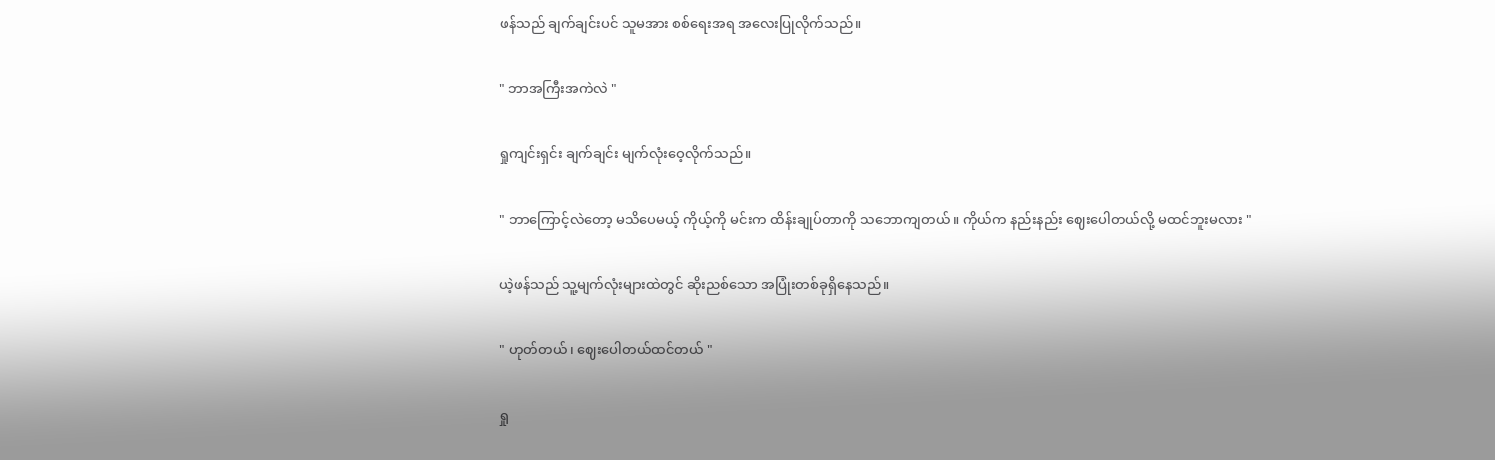ဖန်သည် ချက်ချင်းပင် သူမအား စစ်ရေးအရ အလေးပြုလိုက်သည်။

" ဘာအကြီးအကဲလဲ "

ရှုကျင်းရှင်း ချက်ချင်း မျက်လုံးဝေ့လိုက်သည်။

" ဘာကြောင့်လဲတော့ မသိပေမယ့် ကိုယ့်ကို မင်းက ထိန်းချုပ်တာကို သဘောကျတယ်။ ကိုယ်က နည်းနည်း ဈေးပေါတယ်လို့ မထင်ဘူးမလား "

ယဲ့ဖန်သည် သူ့မျက်လုံးများထဲတွင် ဆိုးညစ်သော အပြုံးတစ်ခုရှိနေသည်။

" ဟုတ်တယ်၊ ဈေးပေါတယ်ထင်တယ် "

ရှု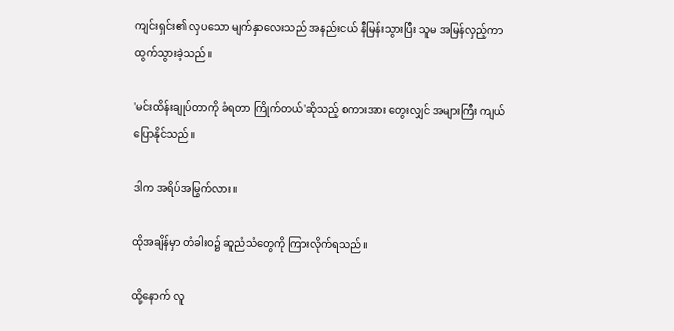ကျင်းရှင်း၏ လှပသော မျက်နှာလေးသည် အနည်းငယ် နီမြန်းသွားပြီး သူမ အမြန်လှည့်ကာ ထွက်သွားခဲ့သည်။

'မင်းထိန်းချုပ်တာကို ခံရတာ ကြိုက်တယ်'ဆိုသည့် စကားအား တွေးလျှင် အများကြီး ကျယ်ပြောနိုင်သည်။

ဒါက အရိပ်အမြွက်လား။

ထိုအချိန်မှာ တံခါးဝ၌ ဆူညံသံတွေကို ကြားလိုက်ရသည်။

ထို့နောက် လူ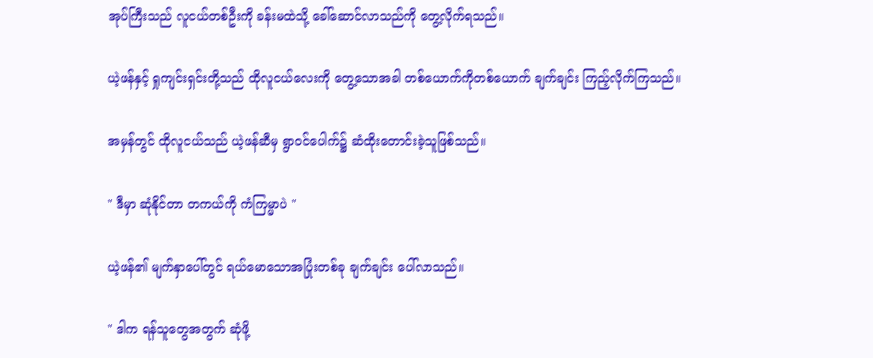အုပ်ကြီးသည် လူငယ်တစ်ဦးကို ခန်းမထဲသို့ ခေါ်ဆောင်လာသည်ကို တွေ့လိုက်ရသည်။

ယဲ့ဖန်နှင့် ရှုကျင်းရှင်းတို့သည် ထိုလူငယ်လေးကို တွေ့သောအခါ တစ်ယောက်ကိုတစ်ယောက် ချက်ချင်း ကြည့်လိုက်ကြသည်။

အမှန်တွင် ထိုလူငယ်သည် ယဲ့ဖန်ဆီမှ ရွာဝင်ပေါက်၌ ဆံထိုးတောင်းခဲ့သူဖြစ်သည်။

" ဒီမှာ ဆုံနိုင်တာ တကယ်ကို ကံကြမ္မာပဲ "

ယဲ့ဖန်၏ မျက်နှာပေါ်တွင် ရယ်မောသောအပြုံးတစ်ခု ချက်ချင်း ပေါ်လာသည်။

" ဒါက ရန်သူတွေအတွက် ဆုံဖို့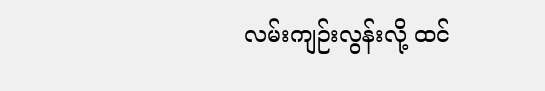လမ်းကျဉ်းလွန်းလို့ ထင်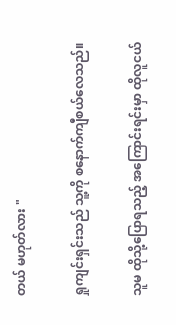တယ် မဟုတ်လား "

ရှုကျင်းရှင်းသည် သူ့ကို စနောက်ကျီစယ်လေသည်။

သူမ ထိုသို့ပြောရသည့် အကြောင်းရင်းမှာ ထိုလူငယ်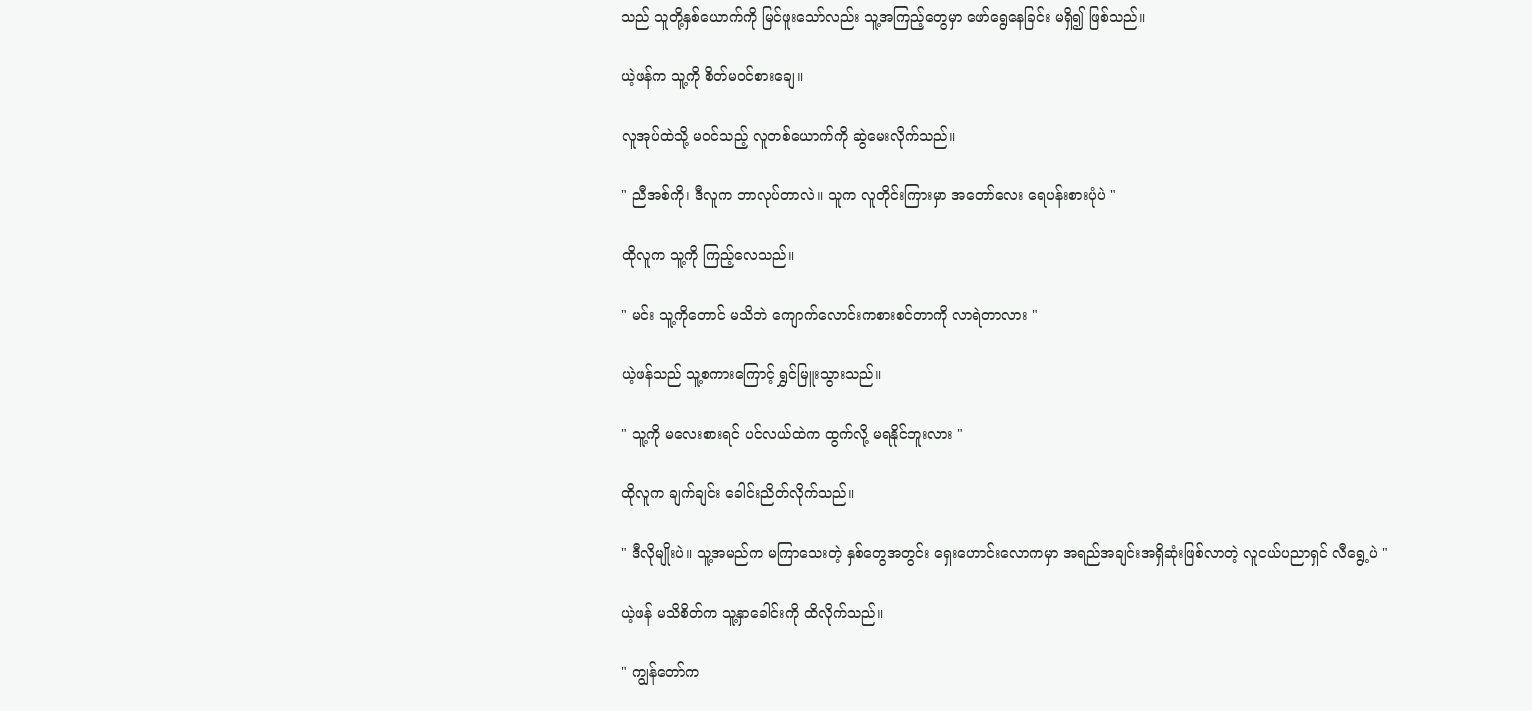သည် သူတို့နှစ်ယောက်ကို မြင်ဖူးသော်လည်း သူ့အကြည့်တွေမှာ ဖော်ရွေနေခြင်း မရှိ၍ ဖြစ်သည်။

ယဲ့ဖန်က သူ့ကို စိတ်မ၀င်စားချေ။

လူအုပ်ထဲသို့ မဝင်သည့် လူတစ်ယောက်ကို ဆွဲမေးလိုက်သည်။

" ညီအစ်ကို၊ ဒီလူက ဘာလုပ်တာလဲ။ သူက လူတိုင်းကြားမှာ အတော်လေး ရေပန်းစားပုံပဲ "

ထိုလူက သူ့ကို ကြည့်လေသည်။

" မင်း သူ့ကိုတောင် မသိဘဲ ကျောက်လောင်းကစားစင်တာကို လာရဲတာလား "

ယဲ့ဖန်သည် သူ့စကားကြောင့် ရွှင်မြူးသွားသည်။

" သူ့ကို မလေးစားရင် ပင်လယ်ထဲက ထွက်လို့ မရနိုင်ဘူးလား "

ထိုလူက ချက်ချင်း ခေါင်းညိတ်လိုက်သည်။

" ဒီလိုမျိုးပဲ။ သူ့အမည်က မကြာသေးတဲ့ နှစ်တွေအတွင်း ရှေးဟောင်းလောကမှာ အရည်အချင်းအရှိဆုံးဖြစ်လာတဲ့ လူငယ်ပညာရှင် လီရွေ့ပဲ "

ယဲ့ဖန် မသိစိတ်က သူ့နှာခေါင်းကို ထိလိုက်သည်။

" ကျွန်တော်က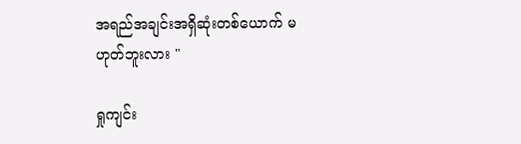အရည်အချင်းအရှိဆုံးတစ်ယောက် မဟုတ်ဘူးလား "

ရှုကျင်း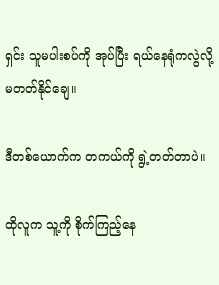ရှင်း သူမပါးစပ်ကို အုပ်ပြီး ရယ်နေရုံကလွဲလို့ မတတ်နိုင်ချေ။

ဒီတစ်ယောက်က တကယ်ကို ရွဲ့တတ်တာပဲ။

ထိုလူက သူ့ကို စိုက်ကြည့်နေ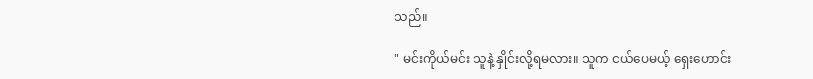သည်။

" မင်းကိုယ်မင်း သူနဲ့ နှိုင်းလို့ရမလား။ သူက ငယ်ပေမယ့် ရှေးဟောင်း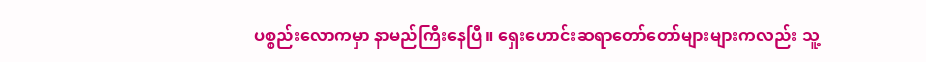ပစ္စည်းလောကမှာ နာမည်ကြီးနေပြီ။ ရှေးဟောင်းဆရာတော်တော်များများကလည်း သူ့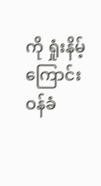ကို ရှုံးနိမ့်ကြောင်း ဝန်ခံ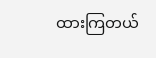ထားကြတယ်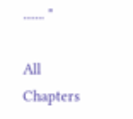....... "

All Chapters